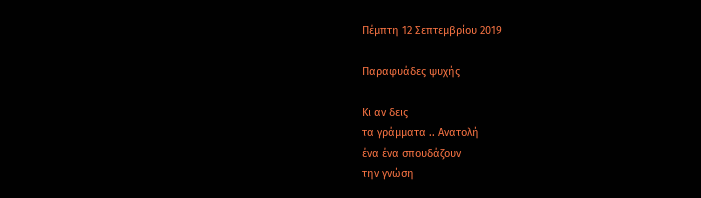Πέμπτη 12 Σεπτεμβρίου 2019

Παραφυάδες ψυχής

Κι αν δεις
τα γράμματα .. Ανατολή
ένα ένα σπουδάζουν
την γνώση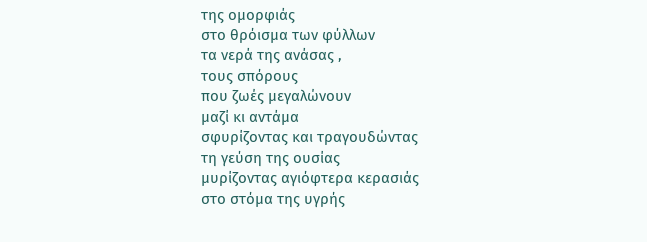της ομορφιάς
στο θρόισμα των φύλλων
τα νερά της ανάσας ,
τους σπόρους
που ζωές μεγαλώνουν
μαζί κι αντάμα
σφυρίζοντας και τραγουδώντας
τη γεύση της ουσίας
μυρίζοντας αγιόφτερα κερασιάς
στο στόμα της υγρής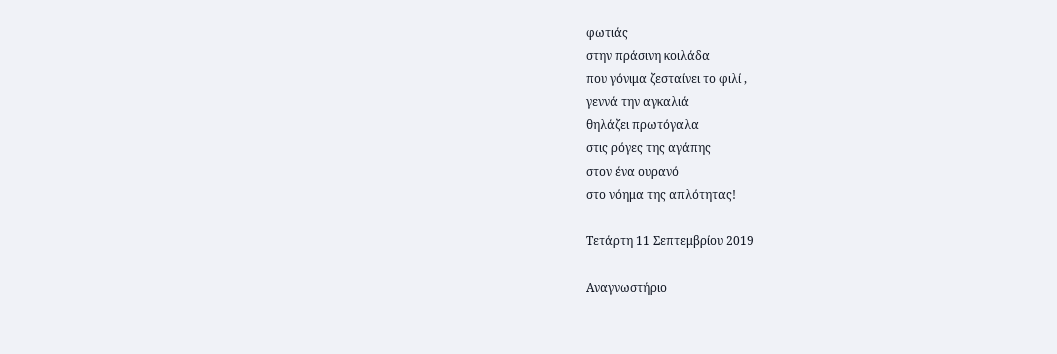φωτιάς
στην πράσινη κοιλάδα
που γόνιμα ζεσταίνει το φιλί ,
γεννά την αγκαλιά
θηλάζει πρωτόγαλα
στις ρόγες της αγάπης
στον ένα ουρανό
στο νόημα της απλότητας!

Τετάρτη 11 Σεπτεμβρίου 2019

Αναγνωστήριο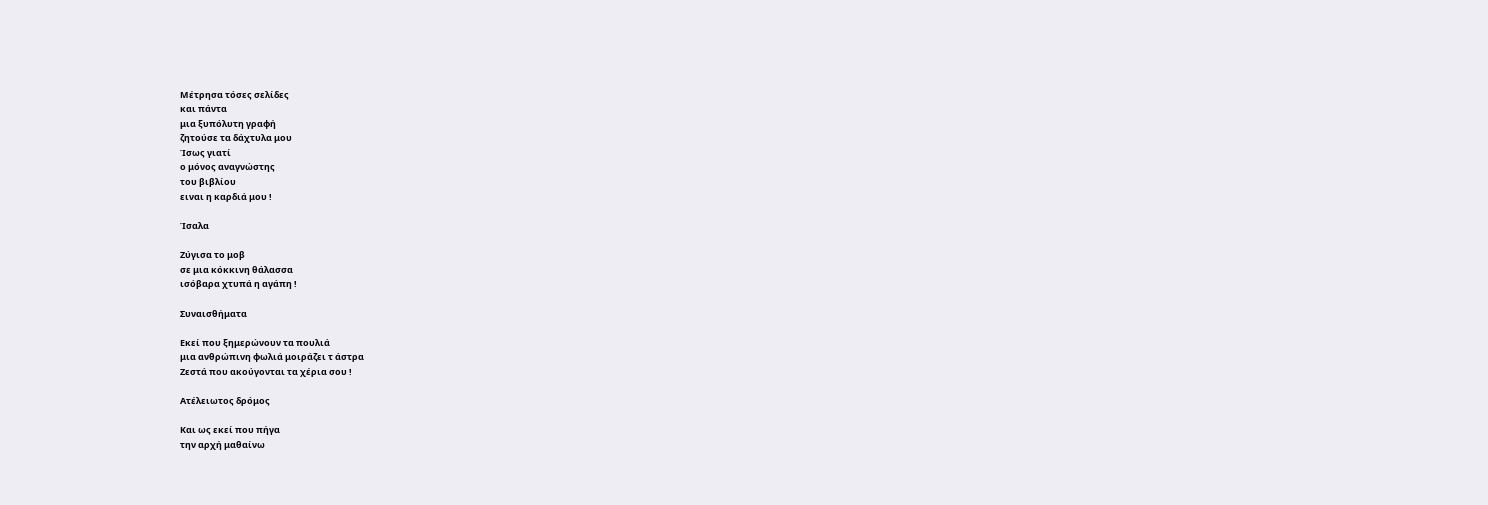Μέτρησα τόσες σελίδες
και πάντα
μια ξυπόλυτη γραφή
ζητούσε τα δάχτυλα μου
Ίσως γιατί
ο μόνος αναγνώστης
του βιβλίου
ειναι η καρδιά μου !

Ίσαλα

Ζύγισα το μοβ
σε μια κόκκινη θάλασσα
ισόβαρα χτυπά η αγάπη !

Συναισθήματα

Εκεί που ξημερώνουν τα πουλιά
μια ανθρώπινη φωλιά μοιράζει τ άστρα
Ζεστά που ακούγονται τα χέρια σου !

Ατέλειωτος δρόμος

Και ως εκεί που πήγα
την αρχή μαθαίνω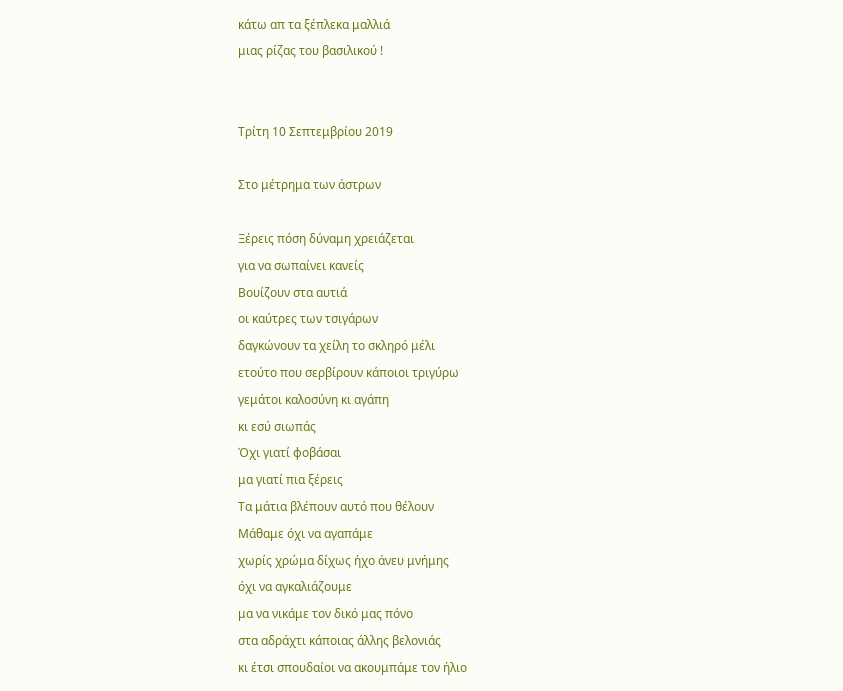κάτω απ τα ξέπλεκα μαλλιά
μιας ρίζας του βασιλικού !


Τρίτη 10 Σεπτεμβρίου 2019

Στο μέτρημα των άστρων

Ξέρεις πόση δύναμη χρειάζεται
για να σωπαίνει κανείς
Βουίζουν στα αυτιά
οι καύτρες των τσιγάρων
δαγκώνουν τα χείλη το σκληρό μέλι
ετούτο που σερβίρουν κάποιοι τριγύρω
γεμάτοι καλοσύνη κι αγάπη
κι εσύ σιωπάς
Όχι γιατί φοβάσαι
μα γιατί πια ξέρεις
Τα μάτια βλέπουν αυτό που θέλουν
Μάθαμε όχι να αγαπάμε
χωρίς χρώμα δίχως ήχο άνευ μνήμης
όχι να αγκαλιάζουμε
μα να νικάμε τον δικό μας πόνο
στα αδράχτι κάποιας άλλης βελονιάς
κι έτσι σπουδαίοι να ακουμπάμε τον ήλιο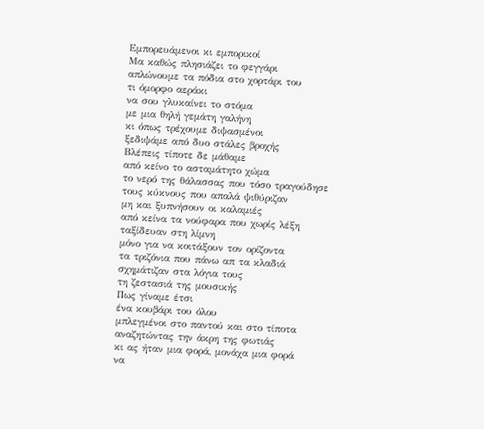Εμπορευάμενοι κι εμπορικοί
Μα καθώς πλησιάζει το φεγγάρι
απλώνουμε τα πόδια στο χορτάρι του
τι όμορφο αεράκι
να σου γλυκαίνει το στόμα
με μια θηλή γεμάτη γαλήνη
κι όπως τρέχουμε διψασμένοι
ξεδιψάμε από δυο στάλες βροχής
Βλέπεις τίποτε δε μάθαμε
από κείνο το ασταμάτητο χώμα
το νερό της θάλασσας που τόσο τραγούδησε
τους κύκνους που απαλά ψιθύριζαν
μη και ξυπνήσουν οι καλαμιές
από κείνα τα νούφαρα που χωρίς λέξη
ταξίδευαν στη λίμνη
μόνο για να κοιτάξουν τον ορίζοντα
τα τριζόνια που πάνω απ τα κλαδιά
σχημάτιζαν στα λόγια τους
τη ζεστασιά της μουσικής
Πως γίναμε έτσι
ένα κουβάρι του όλου
μπλεγμένοι στο παντού και στο τίποτα
αναζητώντας την άκρη της φωτιάς
κι ας ήταν μια φορά, μονάχα μια φορά
να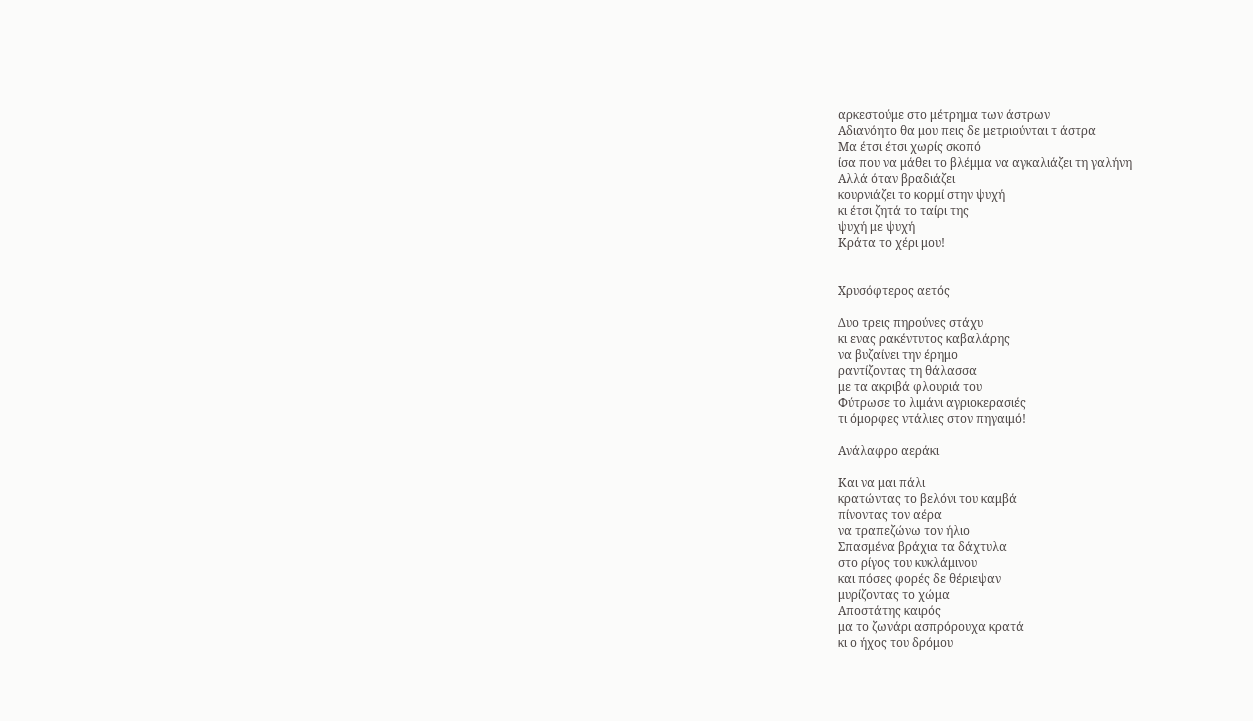αρκεστούμε στο μέτρημα των άστρων
Αδιανόητο θα μου πεις δε μετριούνται τ άστρα
Μα έτσι έτσι χωρίς σκοπό
ίσα που να μάθει το βλέμμα να αγκαλιάζει τη γαλήνη
Αλλά όταν βραδιάζει
κουρνιάζει το κορμί στην ψυχή
κι έτσι ζητά το ταίρι της
ψυχή με ψυχή
Κράτα το χέρι μου!


Χρυσόφτερος αετός

Δυο τρεις πηρούνες στάχυ
κι ενας ρακέντυτος καβαλάρης
να βυζαίνει την έρημο
ραντίζοντας τη θάλασσα
με τα ακριβά φλουριά του
Φύτρωσε το λιμάνι αγριοκερασιές
τι όμορφες ντάλιες στον πηγαιμό!

Ανάλαφρο αεράκι

Και να μαι πάλι
κρατώντας το βελόνι του καμβά
πίνοντας τον αέρα
να τραπεζώνω τον ήλιο
Σπασμένα βράχια τα δάχτυλα
στο ρίγος του κυκλάμινου
και πόσες φορές δε θέριεψαν
μυρίζοντας το χώμα
Αποστάτης καιρός
μα το ζωνάρι ασπρόρουχα κρατά
κι ο ήχος του δρόμου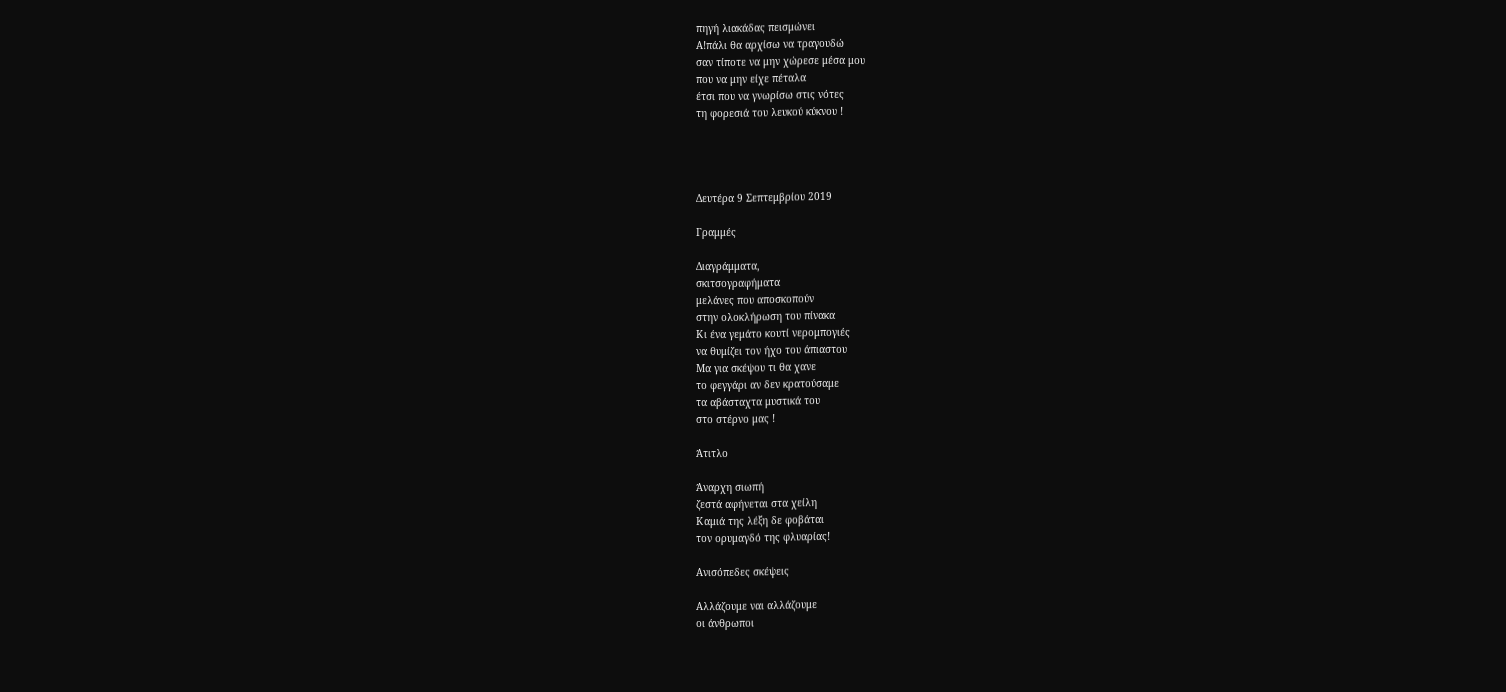πηγή λιακάδας πεισμώνει
Α!πάλι θα αρχίσω να τραγουδώ
σαν τίποτε να μην χώρεσε μέσα μου
που να μην είχε πέταλα
έτσι που να γνωρίσω στις νότες
τη φορεσιά του λευκού κύκνου !




Δευτέρα 9 Σεπτεμβρίου 2019

Γραμμές

Διαγράμματα,
σκιτσογραφήματα
μελάνες που αποσκοπούν
στην ολοκλήρωση του πίνακα
Κι ένα γεμάτο κουτί νερομπογιές
να θυμίζει τον ήχο του άπιαστου
Μα για σκέψου τι θα χανε
το φεγγάρι αν δεν κρατούσαμε
τα αβάσταχτα μυστικά του
στο στέρνο μας !

Άτιτλο

Άναρχη σιωπή
ζεστά αφήνεται στα χείλη
Καμιά της λέξη δε φοβάται
τον ορυμαγδό της φλυαρίας!

Ανισόπεδες σκέψεις

Αλλάζουμε ναι αλλάζουμε
οι άνθρωποι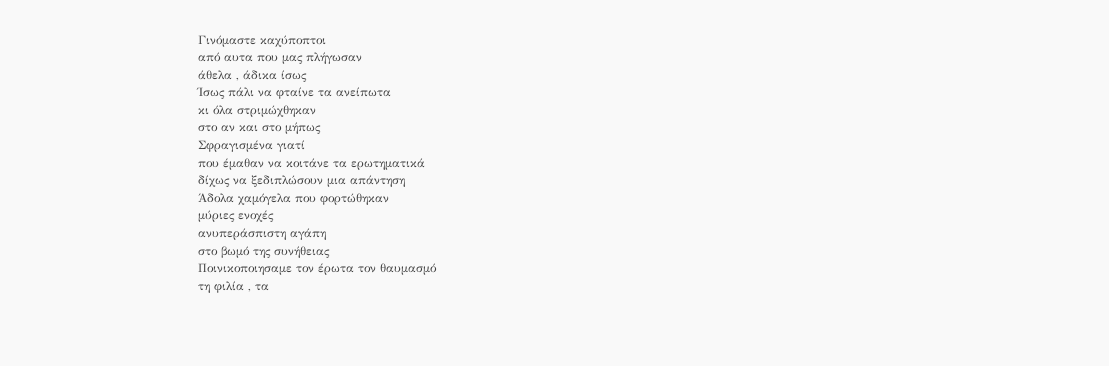Γινόμαστε καχύποπτοι
από αυτα που μας πλήγωσαν
άθελα , άδικα ίσως
Ίσως πάλι να φταίνε τα ανείπωτα
κι όλα στριμώχθηκαν
στο αν και στο μήπως
Σφραγισμένα γιατί
που έμαθαν να κοιτάνε τα ερωτηματικά
δίχως να ξεδιπλώσουν μια απάντηση
Άδολα χαμόγελα που φορτώθηκαν
μύριες ενοχές
ανυπεράσπιστη αγάπη
στο βωμό της συνήθειας
Ποινικοποιησαμε τον έρωτα τον θαυμασμό
τη φιλία , τα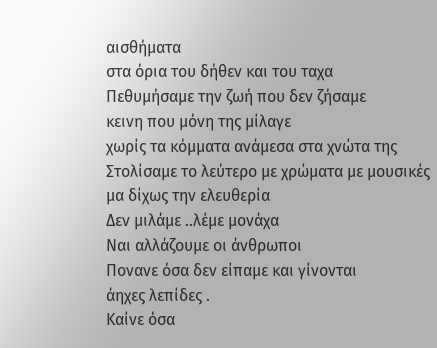αισθήματα
στα όρια του δήθεν και του ταχα
Πεθυμήσαμε την ζωή που δεν ζήσαμε
κεινη που μόνη της μίλαγε
χωρίς τα κόμματα ανάμεσα στα χνώτα της
Στολίσαμε το λεύτερο με χρώματα με μουσικές
μα δίχως την ελευθερία
Δεν μιλάμε ..λέμε μονάχα
Ναι αλλάζουμε οι άνθρωποι
Πονανε όσα δεν είπαμε και γίνονται
άηχες λεπίδες .
Καίνε όσα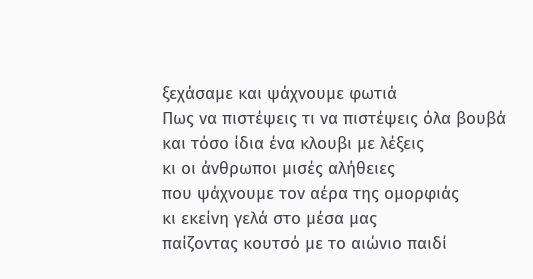ξεχάσαμε και ψάχνουμε φωτιά
Πως να πιστέψεις τι να πιστέψεις όλα βουβά
και τόσο ίδια ένα κλουβι με λέξεις
κι οι άνθρωποι μισές αλήθειες
που ψάχνουμε τον αέρα της ομορφιάς
κι εκείνη γελά στο μέσα μας
παίζοντας κουτσό με το αιώνιο παιδί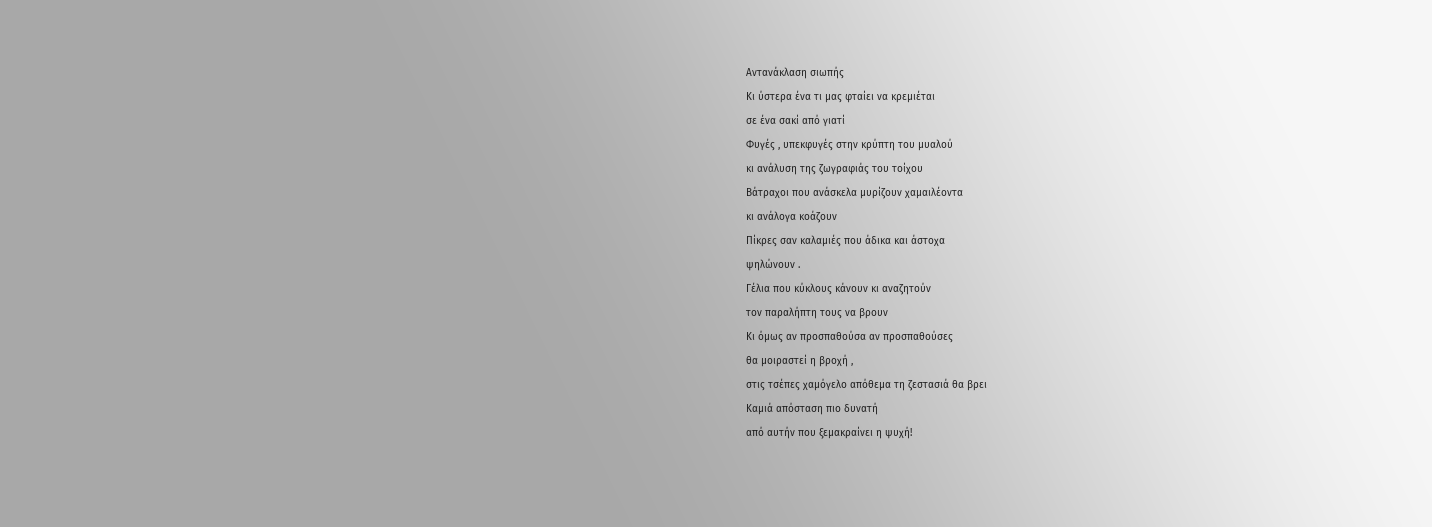Αντανάκλαση σιωπής
Κι ύστερα ένα τι μας φταίει να κρεμιέται
σε ένα σακί από γιατί
Φυγές , υπεκφυγές στην κρύπτη του μυαλού
κι ανάλυση της ζωγραφιάς του τοίχου
Βάτραχοι που ανάσκελα μυρίζουν χαμαιλέοντα
κι ανάλογα κοάζουν
Πίκρες σαν καλαμιές που άδικα και άστοχα
ψηλώνουν .
Γέλια που κύκλους κάνουν κι αναζητούν
τον παραλήπτη τους να βρουν
Κι όμως αν προσπαθούσα αν προσπαθούσες
θα μοιραστεί η βροχή ,
στις τσέπες χαμόγελο απόθεμα τη ζεστασιά θα βρει
Καμιά απόσταση πιο δυνατή
από αυτήν που ξεμακραίνει η ψυχή!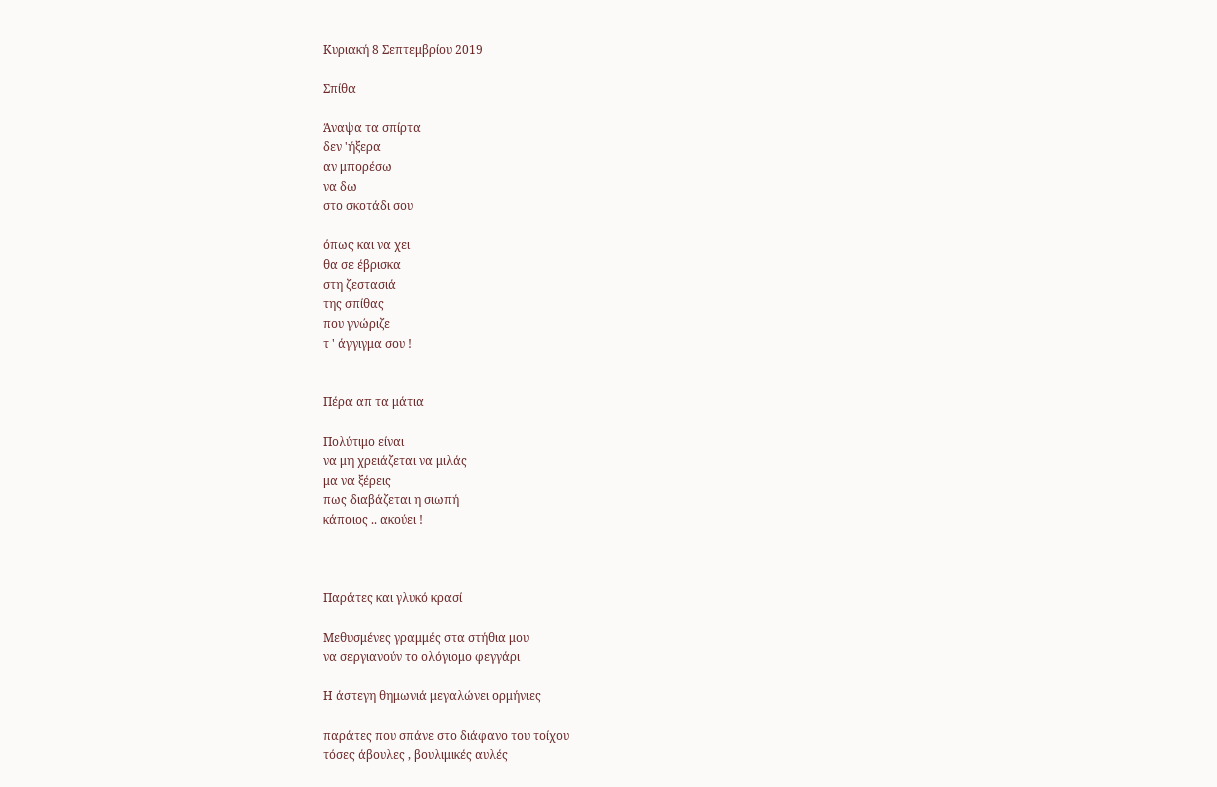Κυριακή 8 Σεπτεμβρίου 2019

Σπίθα

Άναψα τα σπίρτα
δεν 'ήξερα
αν μπορέσω
να δω
στο σκοτάδι σου

όπως και να χει
θα σε έβρισκα
στη ζεστασιά
της σπίθας
που γνώριζε
τ ' άγγιγμα σου !


Πέρα απ τα μάτια

Πολύτιμο είναι
να μη χρειάζεται να μιλάς
μα να ξέρεις
πως διαβάζεται η σιωπή
κάποιος .. ακούει !



Παράτες και γλυκό κρασί

Μεθυσμένες γραμμές στα στήθια μου
να σεργιανούν το ολόγιομο φεγγάρι

Η άστεγη θημωνιά μεγαλώνει ορμήνιες

παράτες που σπάνε στο διάφανο του τοίχου
τόσες άβουλες , βουλιμικές αυλές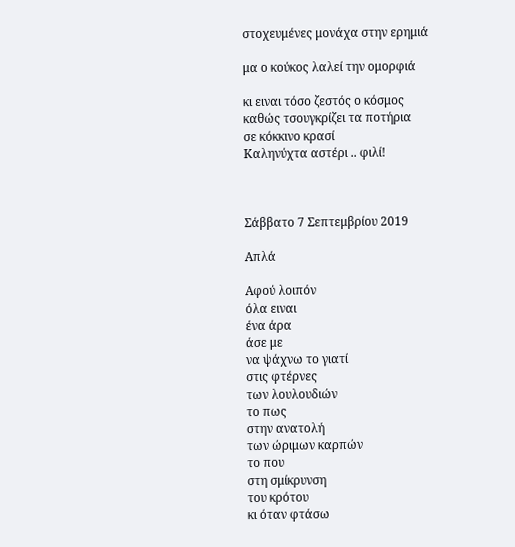στοχευμένες μονάχα στην ερημιά

μα ο κούκος λαλεί την ομορφιά

κι ειναι τόσο ζεστός ο κόσμος
καθώς τσουγκρίζει τα ποτήρια
σε κόκκινο κρασί
Καληνύχτα αστέρι .. φιλί!



Σάββατο 7 Σεπτεμβρίου 2019

Απλά

Αφού λοιπόν
όλα ειναι
ένα άρα
άσε με
να ψάχνω το γιατί
στις φτέρνες
των λουλουδιών
το πως
στην ανατολή
των ώριμων καρπών
το που
στη σμίκρυνση
του κρότου
κι όταν φτάσω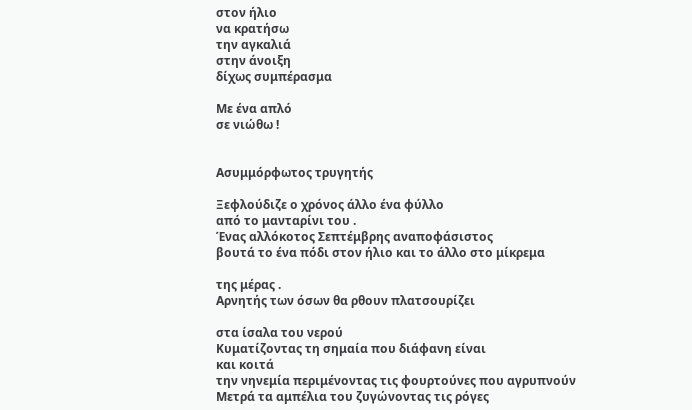στον ήλιο
να κρατήσω
την αγκαλιά
στην άνοιξη
δίχως συμπέρασμα

Με ένα απλό
σε νιώθω !


Ασυμμόρφωτος τρυγητής

Ξεφλούδιζε ο χρόνος άλλο ένα φύλλο
από το μανταρίνι του .
Ένας αλλόκοτος Σεπτέμβρης αναποφάσιστος
βουτά το ένα πόδι στον ήλιο και το άλλο στο μίκρεμα

της μέρας .
Αρνητής των όσων θα ρθουν πλατσουρίζει

στα ίσαλα του νερού
Κυματίζοντας τη σημαία που διάφανη είναι
και κοιτά
την νηνεμία περιμένοντας τις φουρτούνες που αγρυπνούν
Μετρά τα αμπέλια του ζυγώνοντας τις ρόγες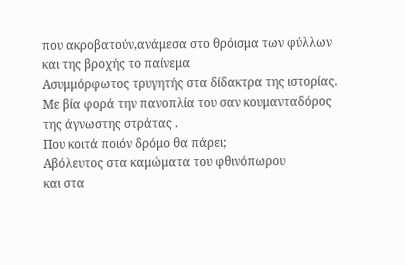που ακροβατούν,ανάμεσα στο θρόισμα των φύλλων
και της βροχής το παίνεμα
Ασυμμόρφωτος τρυγητής στα δίδακτρα της ιστορίας.
Με βία φορά την πανοπλία του σαν κουμανταδόρος
της άγνωστης στράτας .
Που κοιτά ποιόν δρόμο θα πάρει;
Αβόλευτος στα καμώματα του φθινόπωρου
και στα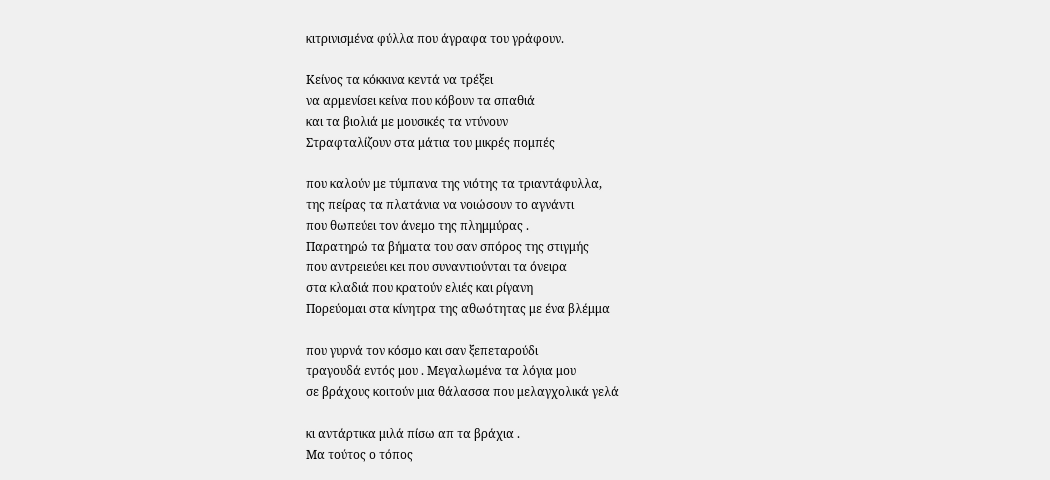κιτρινισμένα φύλλα που άγραφα του γράφουν.

Κείνος τα κόκκινα κεντά να τρέξει
να αρμενίσει κείνα που κόβουν τα σπαθιά
και τα βιολιά με μουσικές τα ντύνουν
Στραφταλίζουν στα μάτια του μικρές πομπές

που καλούν με τύμπανα της νιότης τα τριαντάφυλλα,
της πείρας τα πλατάνια να νοιώσουν το αγνάντι
που θωπεύει τον άνεμο της πλημμύρας .
Παρατηρώ τα βήματα του σαν σπόρος της στιγμής
που αντρειεύει κει που συναντιούνται τα όνειρα
στα κλαδιά που κρατούν ελιές και ρίγανη
Πορεύομαι στα κίνητρα της αθωότητας με ένα βλέμμα

που γυρνά τον κόσμο και σαν ξεπεταρούδι
τραγουδά εντός μου . Μεγαλωμένα τα λόγια μου
σε βράχους κοιτούν μια θάλασσα που μελαγχολικά γελά

κι αντάρτικα μιλά πίσω απ τα βράχια .
Μα τούτος ο τόπος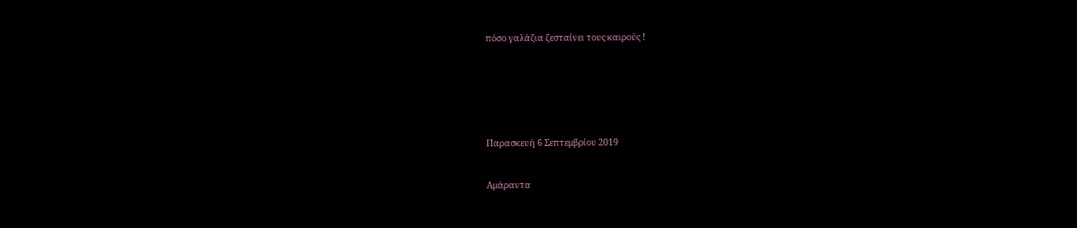πόσο γαλάζια ζεσταίνει τους καιρούς !




Παρασκευή 6 Σεπτεμβρίου 2019

Αμάραντα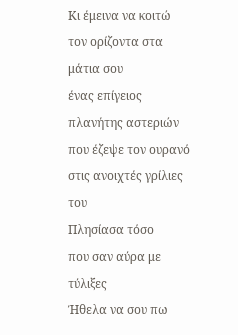Κι έμεινα να κοιτώ
τον ορίζοντα στα μάτια σου
ένας επίγειος πλανήτης αστεριών
που έζεψε τον ουρανό
στις ανοιχτές γρίλιες του
Πλησίασα τόσο
που σαν αύρα με τύλιξες
Ήθελα να σου πω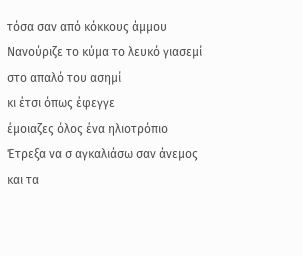τόσα σαν από κόκκους άμμου
Νανούριζε το κύμα το λευκό γιασεμί
στο απαλό του ασημί
κι έτσι όπως έφεγγε
έμοιαζες όλος ένα ηλιοτρόπιο
Έτρεξα να σ αγκαλιάσω σαν άνεμος
και τα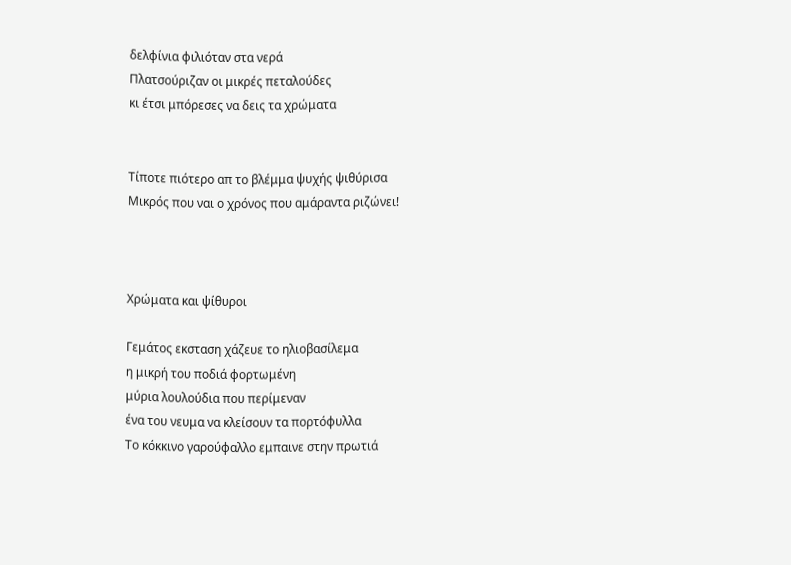δελφίνια φιλιόταν στα νερά
Πλατσούριζαν οι μικρές πεταλούδες
κι έτσι μπόρεσες να δεις τα χρώματα


Τίποτε πιότερο απ το βλέμμα ψυχής ψιθύρισα
Μικρός που ναι ο χρόνος που αμάραντα ριζώνει!



Χρώματα και ψίθυροι

Γεμάτος εκσταση χάζευε το ηλιοβασίλεμα
η μικρή του ποδιά φορτωμένη
μύρια λουλούδια που περίμεναν
ένα του νευμα να κλείσουν τα πορτόφυλλα
Το κόκκινο γαρούφαλλο εμπαινε στην πρωτιά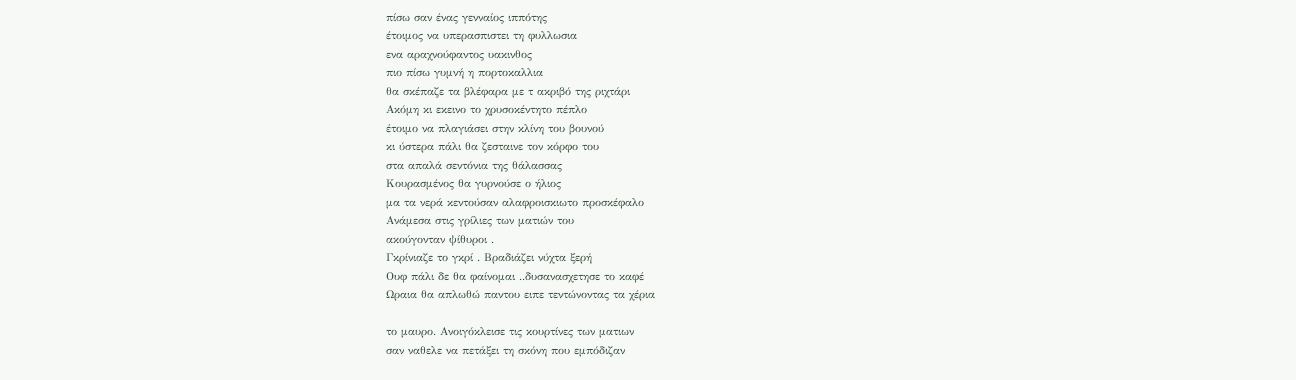πίσω σαν ένας γενναίος ιππότης
έτοιμος να υπερασπιστει τη φυλλωσια
ενα αραχνούφαντος υακινθος
πιο πίσω γυμνή η πορτοκαλλια
θα σκέπαζε τα βλέφαρα με τ ακριβό της ριχτάρι
Ακόμη κι εκεινο το χρυσοκέντητο πέπλο
έτοιμο να πλαγιάσει στην κλίνη του βουνού
κι ύστερα πάλι θα ζεσταινε τον κόρφο του
στα απαλά σεντόνια της θάλασσας
Κουρασμένος θα γυρνούσε ο ήλιος
μα τα νερά κεντούσαν αλαφροισκιωτο προσκέφαλο
Ανάμεσα στις γρίλιες των ματιών του
ακούγονταν ψίθυροι .
Γκρίνιαζε το γκρί . Βραδιάζει νύχτα ξερή
Ουφ πάλι δε θα φαίνομαι ..δυσανασχετησε το καφέ
Ωραια θα απλωθώ παντου ειπε τεντώνοντας τα χέρια

το μαυρο. Ανοιγόκλεισε τις κουρτίνες των ματιων
σαν ναθελε να πετάξει τη σκόνη που εμπόδιζαν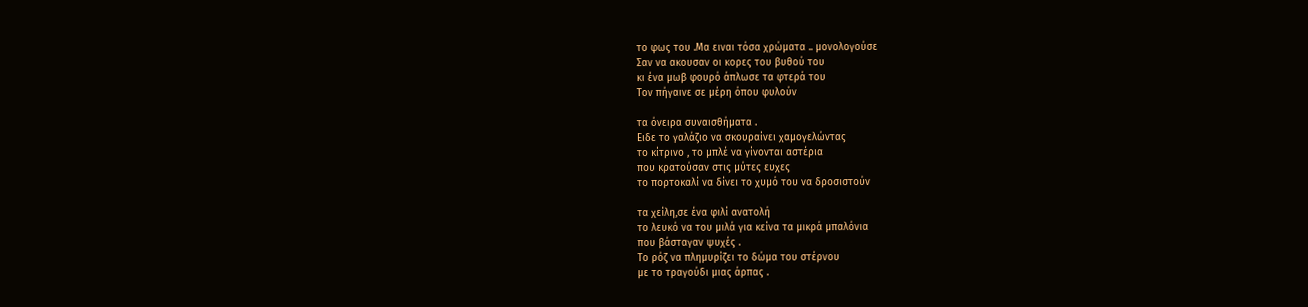το φως του .Μα ειναι τόσα χρώματα .. μονολογούσε
Σαν να ακουσαν οι κορες του βυθού του
κι ένα μωβ φουρό άπλωσε τα φτερά του
Τον πήγαινε σε μέρη όπου φυλούν

τα όνειρα συναισθήματα .
Ειδε το γαλάζιο να σκουραίνει χαμογελώντας
το κίτρινο , το μπλέ να γίνονται αστέρια
που κρατούσαν στις μύτες ευχες
το πορτοκαλί να δίνει το χυμό του να δροσιστούν

τα χείλη,σε ένα φιλί ανατολή
το λευκό να του μιλά για κείνα τα μικρά μπαλόνια
που βάσταγαν ψυχές .
Το ρόζ να πλημυρίζει το δώμα του στέρνου
με το τραγούδι μιας άρπας .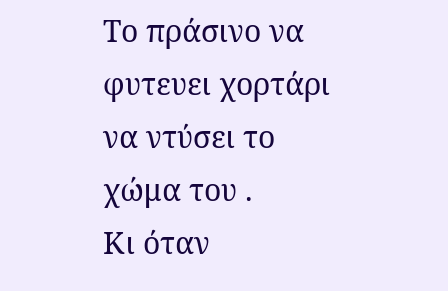Το πράσινο να φυτευει χορτάρι να ντύσει το χώμα του .
Κι όταν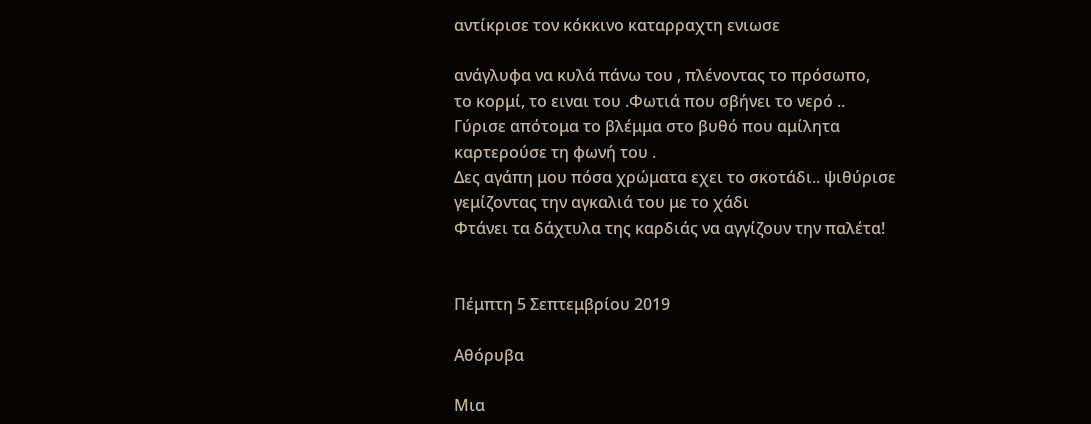αντίκρισε τον κόκκινο καταρραχτη ενιωσε

ανάγλυφα να κυλά πάνω του , πλένοντας το πρόσωπο,
το κορμί, το ειναι του .Φωτιά που σβήνει το νερό ..
Γύρισε απότομα το βλέμμα στο βυθό που αμίλητα
καρτερούσε τη φωνή του .
Δες αγάπη μου πόσα χρώματα εχει το σκοτάδι.. ψιθύρισε
γεμίζοντας την αγκαλιά του με το χάδι
Φτάνει τα δάχτυλα της καρδιάς να αγγίζουν την παλέτα!


Πέμπτη 5 Σεπτεμβρίου 2019

Αθόρυβα

Μια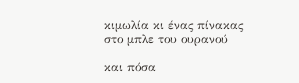κιμωλία κι ένας πίνακας
στο μπλε του ουρανού

και πόσα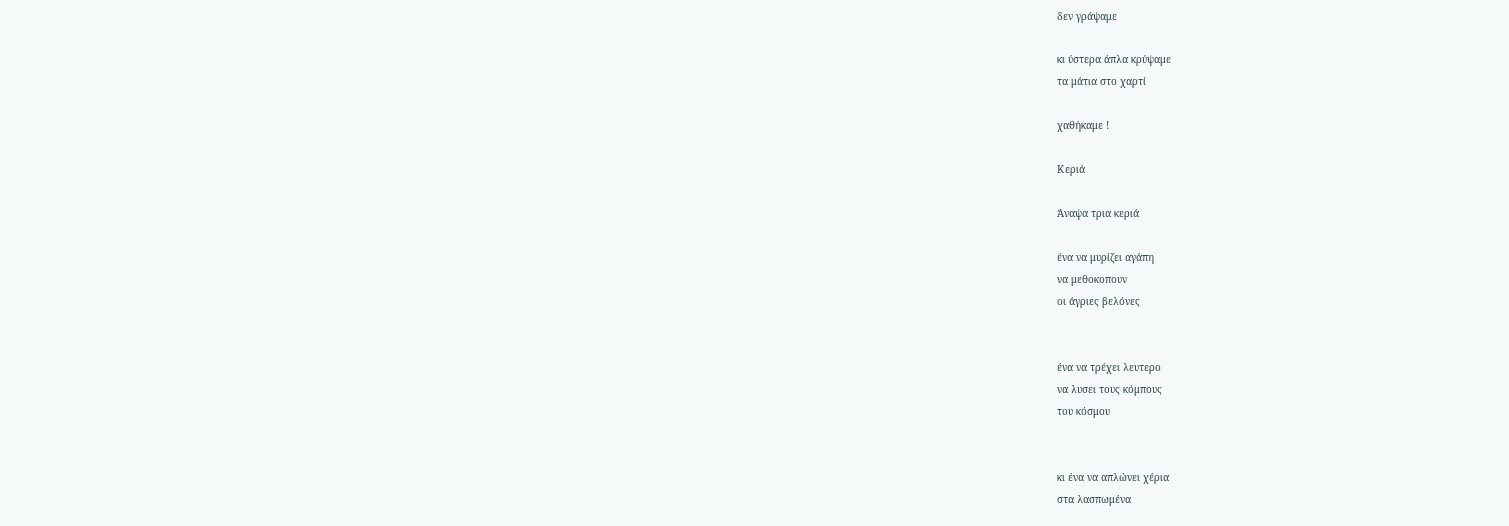δεν γράψαμε

κι ύστερα άπλα κρύψαμε
τα μάτια στο χαρτί

χαθήκαμε !

Κεριά

Άναψα τρια κεριά

ένα να μυρίζει αγάπη
να μεθοκοπουν
οι άγριες βελόνες


ένα να τρέχει λευτερο
να λυσει τους κόμπους
του κόσμου


κι ένα να απλώνει χέρια
στα λασπωμένα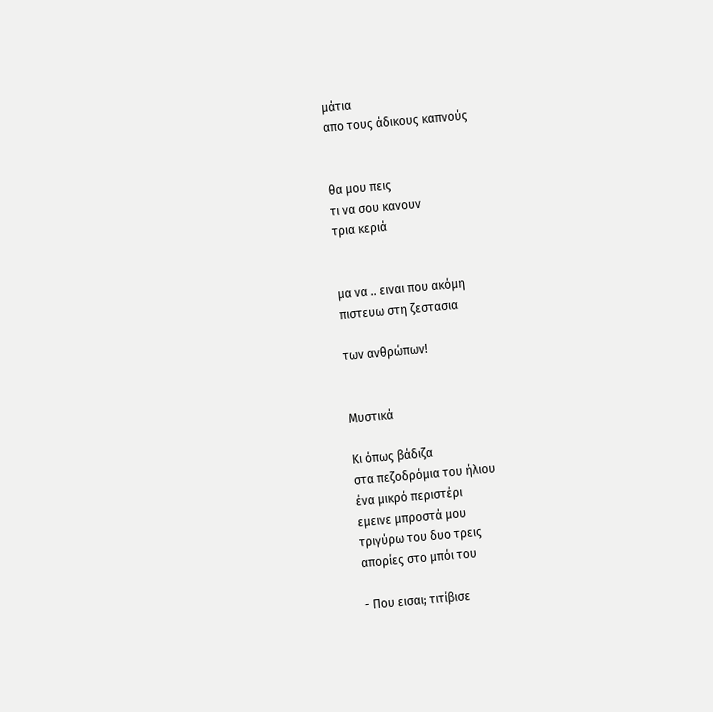μάτια
απο τους άδικους καπνούς


θα μου πεις
τι να σου κανουν
τρια κεριά


μα να .. ειναι που ακόμη
πιστευω στη ζεστασια

των ανθρώπων!


Μυστικά

Κι όπως βάδιζα
στα πεζοδρόμια του ήλιου
ένα μικρό περιστέρι
εμεινε μπροστά μου
τριγύρω του δυο τρεις
απορίες στο μπόι του

- Που εισαι; τιτίβισε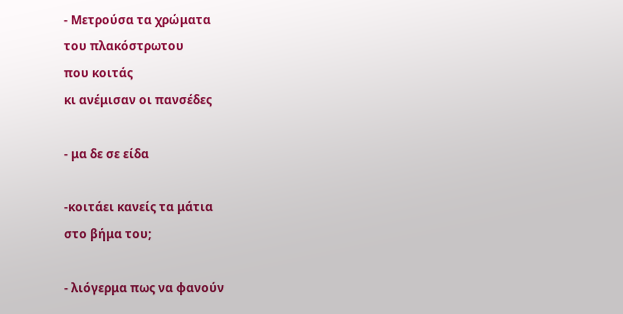- Μετρούσα τα χρώματα
του πλακόστρωτου
που κοιτάς
κι ανέμισαν οι πανσέδες

- μα δε σε είδα

-κοιτάει κανείς τα μάτια
στο βήμα του;

- λιόγερμα πως να φανούν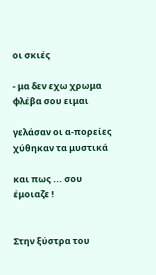οι σκιές

- μα δεν εχω χρωμα
φλέβα σου ειμαι

γελάσαν οι α-πορείες
χύθηκαν τα μυστικά

και πως ... σου έμοιαζε !


Στην ξύστρα του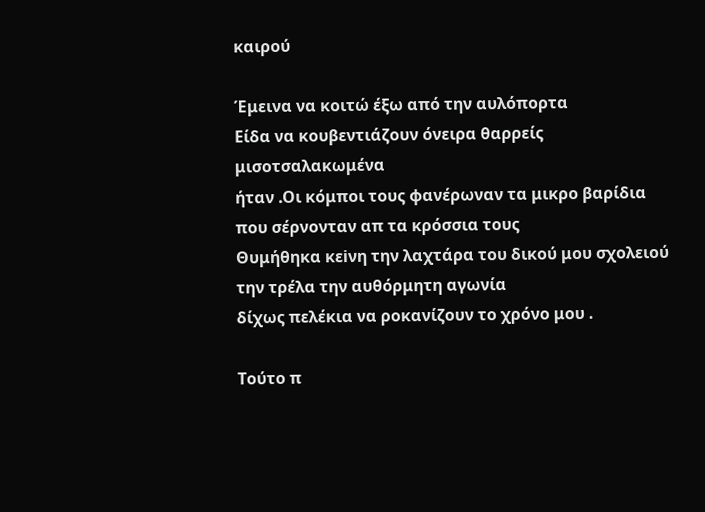καιρού

Έμεινα να κοιτώ έξω από την αυλόπορτα
Είδα να κουβεντιάζουν όνειρα θαρρείς  μισοτσαλακωμένα
ήταν .Oι κόμποι τους φανέρωναν τα μικρο βαρίδια
που σέρνονταν απ τα κρόσσια τους
Θυμήθηκα κεiνη την λαχτάρα του δικού μου σχολειού
την τρέλα την αυθόρμητη αγωνία
δίχως πελέκια να ροκανίζουν το χρόνο μου .

Τούτο π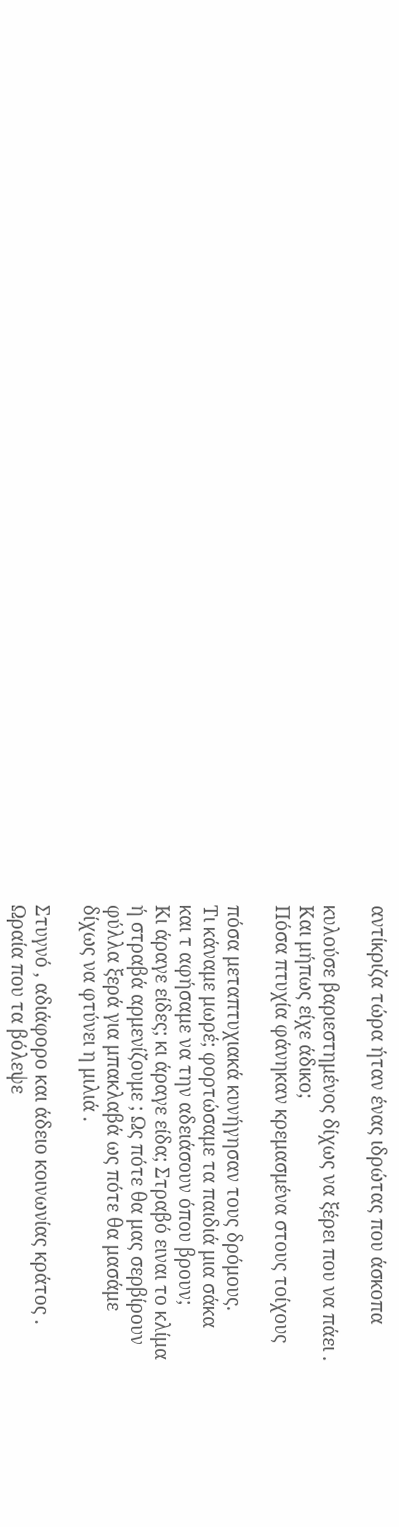αντίκριζα τώρα ήταν ένας ιδρώτας που άσκοπα

κυλούσε βαριεστημένος δίχως να ξέρει που να πάει .
Και μήπως είχε άδικο;
Πόσα πτυχία φάνηκαν κρεμασμένα στους τοίχους

πόσα μεταπτυχιακά κυνήγησαν τους δρόμους.
Τι κάναμε μωρέ; φορτώσαμε τα παιδιά μια σάκα
και τ αφήσαμε να την αδειάσουν όπου βρουν;
Κι άραγε είδες; κι άραγε είδα; Στραβό ειναι το κλίμα
ή στραβά αρμενίζουμε ; Ως πότε θα μας σερβίρουν
φύλλα ξερά για μπακλαβά ως πότε θα μασάμε
δίχως να φτύνει η μιλιά .

Στυγνό , αδιάφορο και άδειο κοινωνίας κράτος .
Ωραία που τα βόλεψε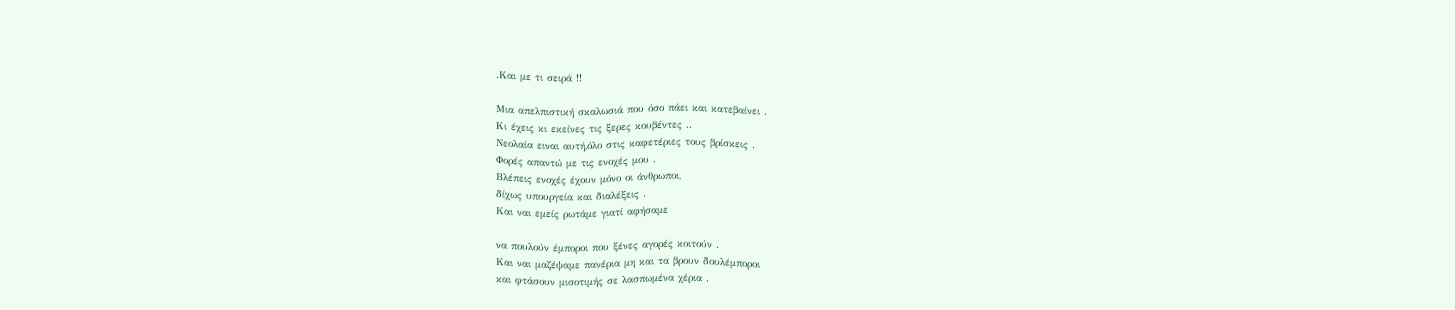.Και με τι σειρά !!

Μια απελπιστική σκαλωσιά που όσο πάει και κατεβαίνει .
Kι έχεις κι εκείνες τις ξερες κουβέντες ..
Νεολαία ειναι αυτή,όλο στις καφετέριες τους βρίσκεις .
Φορές απαντώ με τις ενοχές μου .
Βλέπεις ενοχές έχουν μόνο οι άνθρωποι,
δίχως υπουργεία και διαλέξεις .
Και ναι εμείς ρωτάμε γιατί αφήσαμε

να πουλούν έμποροι που ξένες αγορές κοιτούν .
Και ναι μαζέψαμε πανέρια μη και τα βρουν δουλέμποροι
και φτάσουν μισοτιμής σε λασπωμένα χέρια .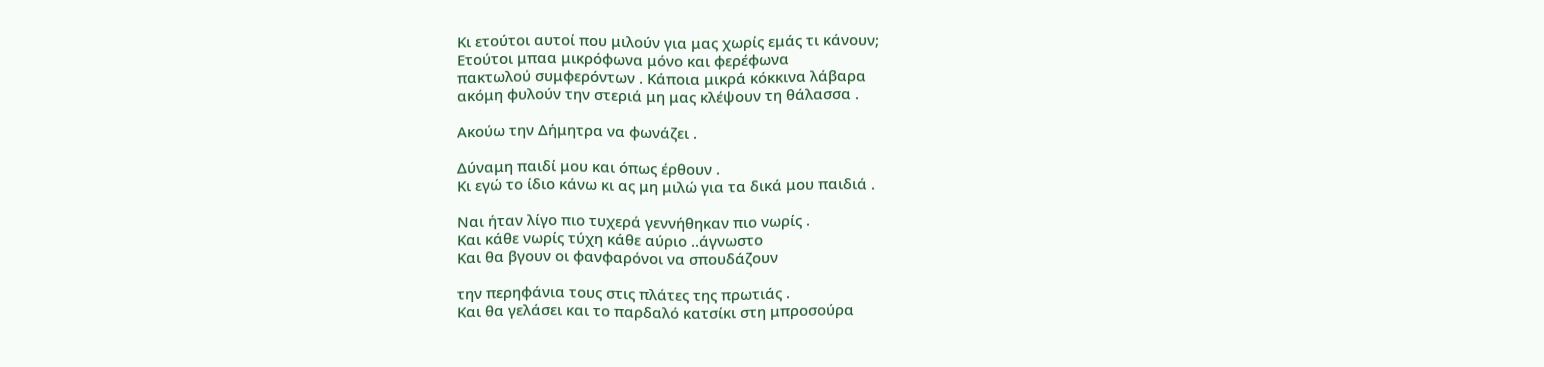Κι ετούτοι αυτοί που μιλούν για μας χωρίς εμάς τι κάνουν;
Ετούτοι μπαα μικρόφωνα μόνο και φερέφωνα
πακτωλού συμφερόντων . Κάποια μικρά κόκκινα λάβαρα
ακόμη φυλούν την στεριά μη μας κλέψουν τη θάλασσα .

Ακούω την Δήμητρα να φωνάζει .

Δύναμη παιδί μου και όπως έρθουν .
Κι εγώ το ίδιο κάνω κι ας μη μιλώ για τα δικά μου παιδιά .

Ναι ήταν λίγο πιο τυχερά γεννήθηκαν πιο νωρίς .
Και κάθε νωρίς τύχη κάθε αύριο ..άγνωστο
Και θα βγουν οι φανφαρόνοι να σπουδάζουν

την περηφάνια τους στις πλάτες της πρωτιάς .
Και θα γελάσει και το παρδαλό κατσίκι στη μπροσούρα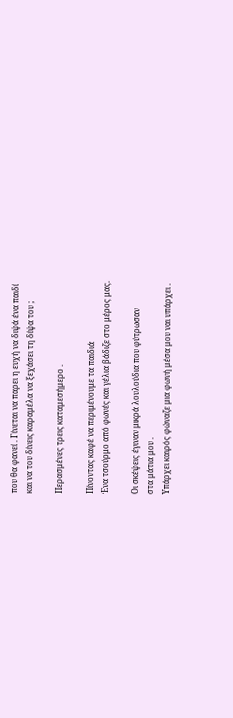που θα φανεί . Γίνεται να παρει η ευχή να διψά ένα παιδί
και να του δίνεις καραμέλα να ξεχάσει τη δίψα του ;

Περασμένες τρεις καταμεσήμερο .

Πίνοντας καφέ να περιμένουμε τα παιδιά
Ένα τσούρμο από φωνές και γέλια βάδιζε στο μέρος μας.

Οι σκέψεις έγιναν μικρά λουλούδια που φύτρωσαν
στα μάτια μου .
Υπάρχει καιρός φώναζε μια φωνή μέσα μου ναι υπάρχει .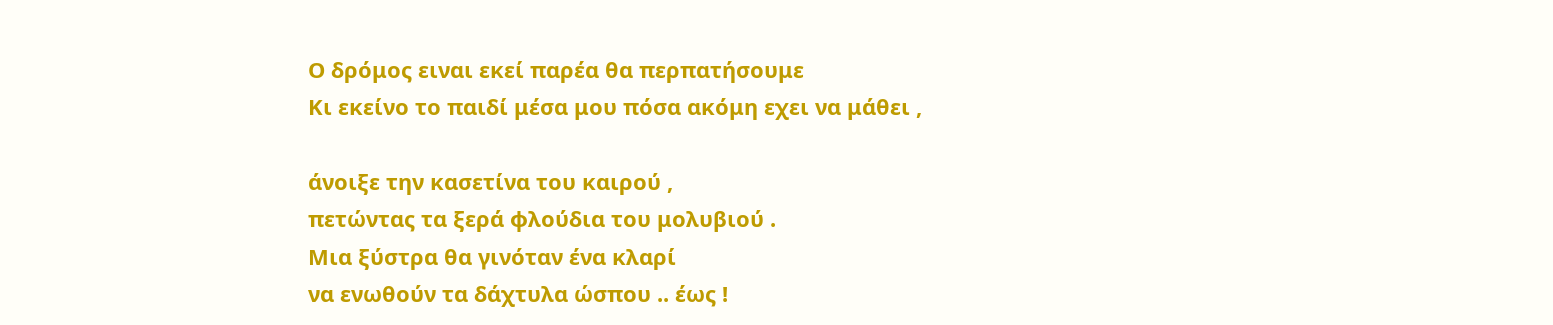Ο δρόμος ειναι εκεί παρέα θα περπατήσουμε
Κι εκείνο το παιδί μέσα μου πόσα ακόμη εχει να μάθει ,

άνοιξε την κασετίνα του καιρού ,
πετώντας τα ξερά φλούδια του μολυβιού .
Μια ξύστρα θα γινόταν ένα κλαρί
να ενωθούν τα δάχτυλα ώσπου .. έως !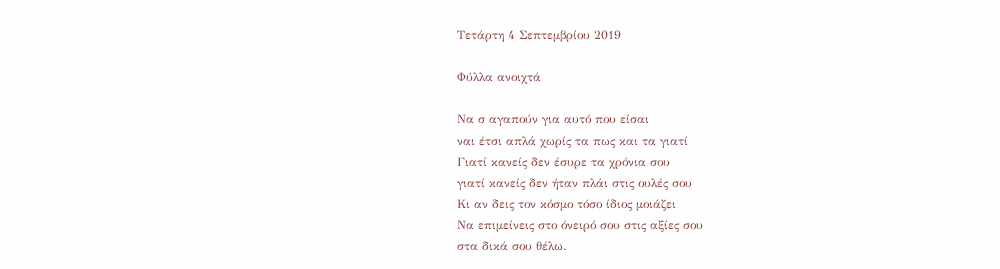Τετάρτη 4 Σεπτεμβρίου 2019

Φύλλα ανοιχτά

Να σ αγαπούν για αυτό που είσαι
ναι έτσι απλά χωρίς τα πως και τα γιατί
Γιατί κανείς δεν έσυρε τα χρόνια σου
γιατί κανείς δεν ήταν πλάι στις ουλές σου
Κι αν δεις τον κόσμο τόσο ίδιος μοιάζει
Να επιμείνεις στο όνειρό σου στις αξίες σου
στα δικά σου θέλω.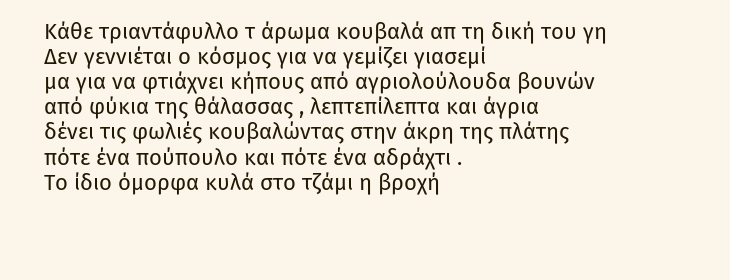Κάθε τριαντάφυλλο τ άρωμα κουβαλά απ τη δική του γη
Δεν γεννιέται ο κόσμος για να γεμίζει γιασεμί
μα για να φτιάχνει κήπους από αγριολούλουδα βουνών
από φύκια της θάλασσας , λεπτεπίλεπτα και άγρια
δένει τις φωλιές κουβαλώντας στην άκρη της πλάτης
πότε ένα πούπουλο και πότε ένα αδράχτι .
Το ίδιο όμορφα κυλά στο τζάμι η βροχή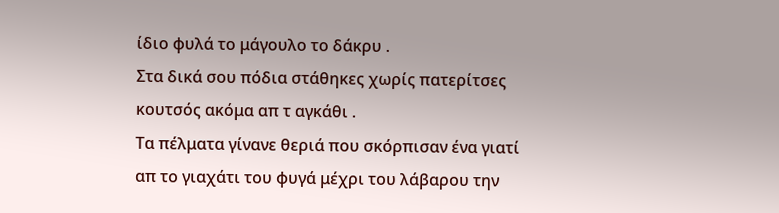ίδιο φυλά το μάγουλο το δάκρυ .
Στα δικά σου πόδια στάθηκες χωρίς πατερίτσες
κουτσός ακόμα απ τ αγκάθι .
Τα πέλματα γίνανε θεριά που σκόρπισαν ένα γιατί
απ το γιαχάτι του φυγά μέχρι του λάβαρου την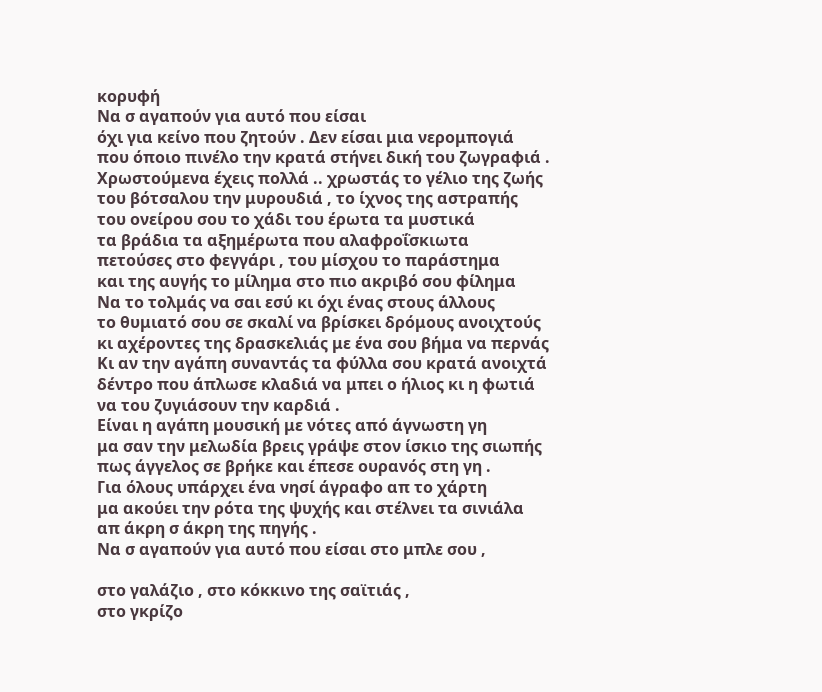κορυφή
Να σ αγαπούν για αυτό που είσαι
όχι για κείνο που ζητούν . Δεν είσαι μια νερομπογιά
που όποιο πινέλο την κρατά στήνει δική του ζωγραφιά .
Χρωστούμενα έχεις πολλά .. χρωστάς το γέλιο της ζωής
του βότσαλου την μυρουδιά , το ίχνος της αστραπής
του ονείρου σου το χάδι του έρωτα τα μυστικά
τα βράδια τα αξημέρωτα που αλαφροΐσκιωτα
πετούσες στο φεγγάρι , του μίσχου το παράστημα
και της αυγής το μίλημα στο πιο ακριβό σου φίλημα
Να το τολμάς να σαι εσύ κι όχι ένας στους άλλους
το θυμιατό σου σε σκαλί να βρίσκει δρόμους ανοιχτούς
κι αχέροντες της δρασκελιάς με ένα σου βήμα να περνάς
Κι αν την αγάπη συναντάς τα φύλλα σου κρατά ανοιχτά
δέντρο που άπλωσε κλαδιά να μπει ο ήλιος κι η φωτιά
να του ζυγιάσουν την καρδιά .
Είναι η αγάπη μουσική με νότες από άγνωστη γη
μα σαν την μελωδία βρεις γράψε στον ίσκιο της σιωπής
πως άγγελος σε βρήκε και έπεσε ουρανός στη γη .
Για όλους υπάρχει ένα νησί άγραφο απ το χάρτη
μα ακούει την ρότα της ψυχής και στέλνει τα σινιάλα
απ άκρη σ άκρη της πηγής .
Να σ αγαπούν για αυτό που είσαι στο μπλε σου ,

στο γαλάζιο , στο κόκκινο της σαϊτιάς ,
στο γκρίζο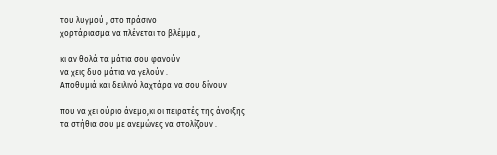του λυγμού , στο πράσινο
χορτάριασμα να πλένεται το βλέμμα ,

κι αν θολά τα μάτια σου φανούν
να χεις δυο μάτια να γελούν .
Αποθυμιά και δειλινό λαχτάρα να σου δίνουν

που να χει ούριο άνεμο,κι οι πειρατές της άνοιξης
τα στήθια σου με ανεμώνες να στολίζουν .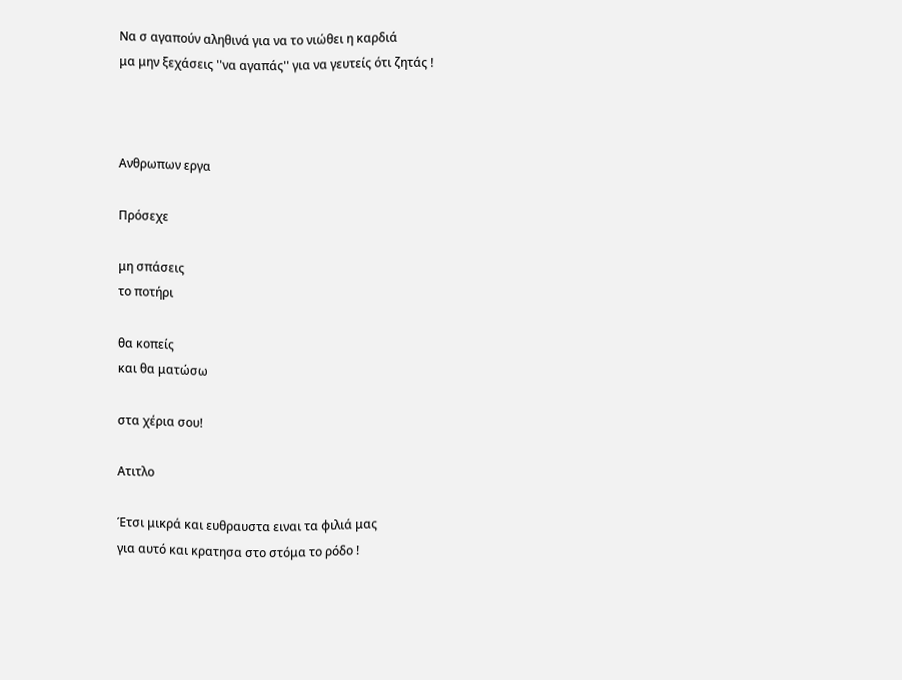Να σ αγαπούν αληθινά για να το νιώθει η καρδιά
μα μην ξεχάσεις ''να αγαπάς'' για να γευτείς ότι ζητάς !



Ανθρωπων εργα

Πρόσεχε

μη σπάσεις
το ποτήρι

θα κοπείς
και θα ματώσω

στα χέρια σου!

Ατιτλο

Έτσι μικρά και ευθραυστα ειναι τα φιλιά μας
για αυτό και κρατησα στο στόμα το ρόδο !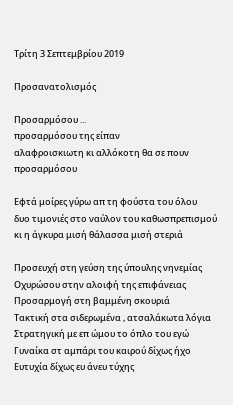Τρίτη 3 Σεπτεμβρίου 2019

Προσανατολισμός

Προσαρμόσου ...
προσαρμόσου της είπαν
αλαφροισκιωτη κι αλλόκοτη θα σε πουν
προσαρμόσου

Εφτά μοίρες γύρω απ τη φούστα του όλου
δυο τιμονιές στο ναύλον του καθωσπρεπισμού
κι η άγκυρα μισή θάλασσα μισή στεριά

Προσευχή στη γεύση της ύπουλης νηνεμίας
Οχυρώσου στην αλοιφή της επιφάνειας
Προσαρμογή στη βαμμένη σκουριά
Τακτική στα σιδερωμένα , ατσαλάκωτα λόγια
Στρατηγική με επ ώμου το όπλο του εγώ
Γυναίκα στ αμπάρι του καιρού δίχως ήχο
Ευτυχία δίχως ευ άνευ τύχης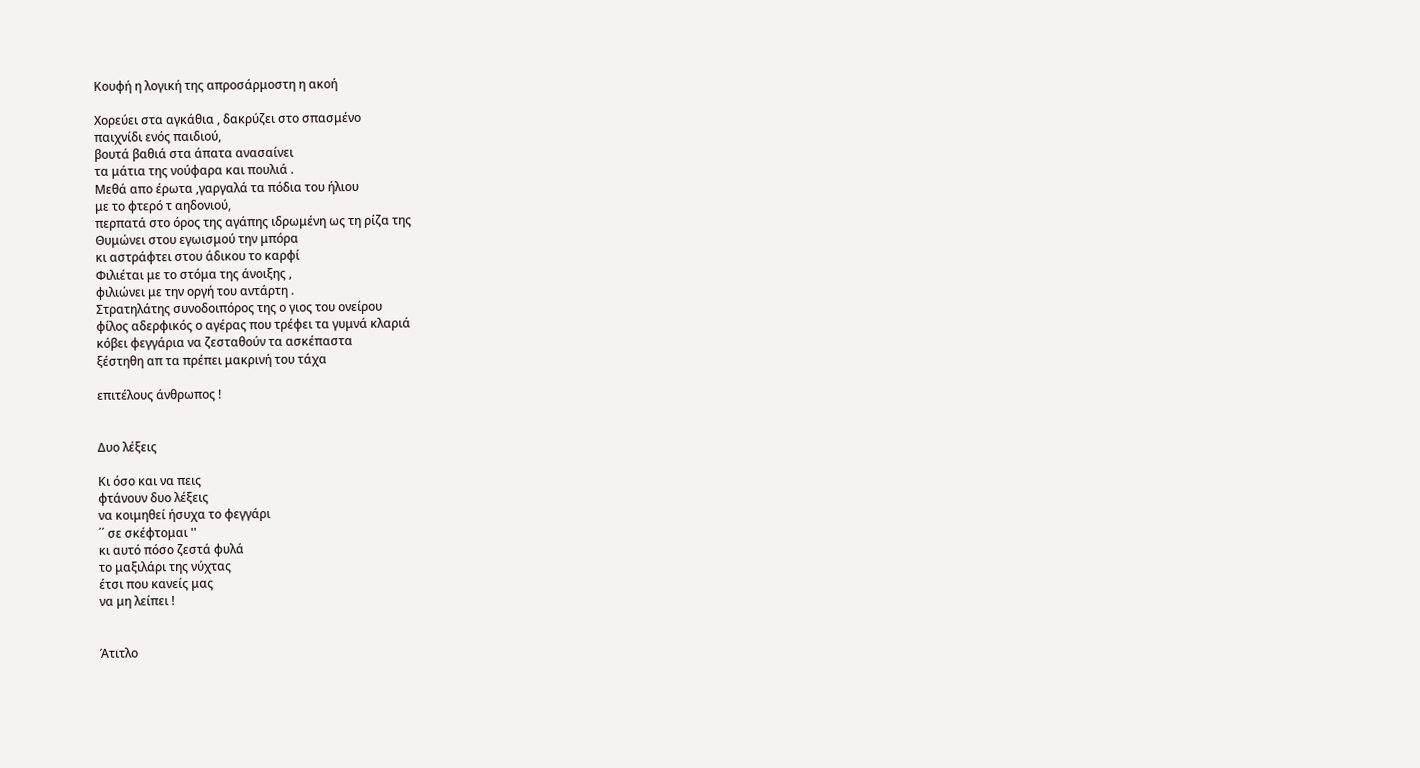Κουφή η λογική της απροσάρμοστη η ακοή

Χορεύει στα αγκάθια , δακρύζει στο σπασμένο
παιχνίδι ενός παιδιού,
βουτά βαθιά στα άπατα ανασαίνει
τα μάτια της νούφαρα και πουλιά .
Μεθά απο έρωτα ,γαργαλά τα πόδια του ήλιου
με το φτερό τ αηδονιού,
περπατά στο όρος της αγάπης ιδρωμένη ως τη ρίζα της
Θυμώνει στου εγωισμού την μπόρα
κι αστράφτει στου άδικου το καρφί
Φιλιέται με το στόμα της άνοιξης ,
φιλιώνει με την οργή του αντάρτη .
Στρατηλάτης συνοδοιπόρος της ο γιος του ονείρου
φίλος αδερφικός ο αγέρας που τρέφει τα γυμνά κλαριά
κόβει φεγγάρια να ζεσταθούν τα ασκέπαστα
ξέστηθη απ τα πρέπει μακρινή του τάχα

επιτέλους άνθρωπος !


Δυο λέξεις

Κι όσο και να πεις
φτάνουν δυο λέξεις
να κοιμηθεί ήσυχα το φεγγάρι
΄΄ σε σκέφτομαι ''
κι αυτό πόσο ζεστά φυλά
το μαξιλάρι της νύχτας
έτσι που κανείς μας
να μη λείπει !


Άτιτλο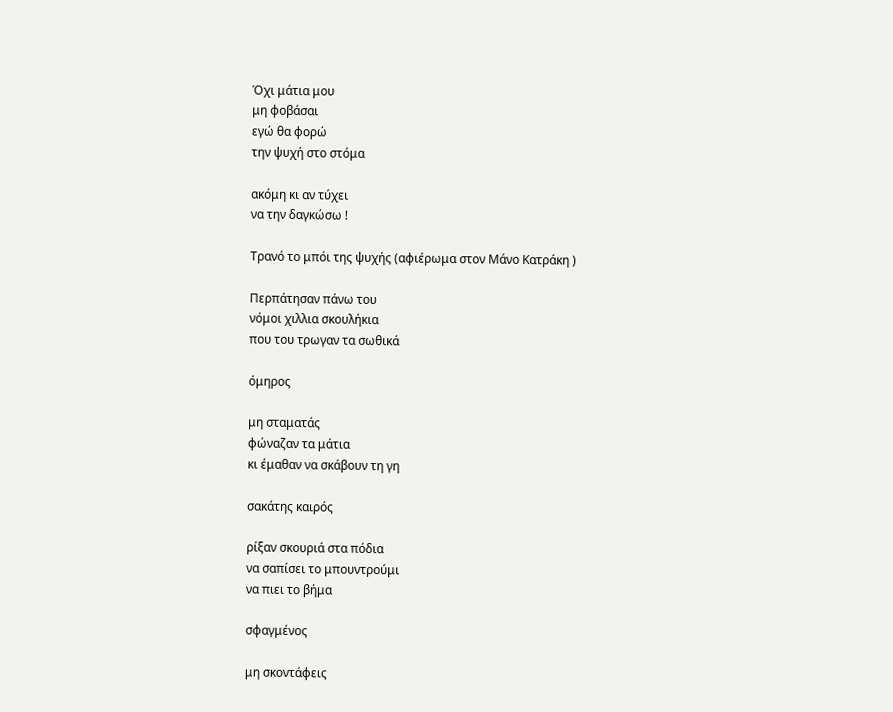Όχι μάτια μου
μη φοβάσαι
εγώ θα φορώ
την ψυχή στο στόμα

ακόμη κι αν τύχει
να την δαγκώσω !

Τρανό το μπόι της ψυχής (αφιέρωμα στον Μάνο Κατράκη )

Περπάτησαν πάνω του
νόμοι χιλλια σκουλήκια
που του τρωγαν τα σωθικά

όμηρος

μη σταματάς
φώναζαν τα μάτια
κι έμαθαν να σκάβουν τη γη

σακάτης καιρός

ρίξαν σκουριά στα πόδια
να σαπίσει το μπουντρούμι
να πιει το βήμα

σφαγμένος

μη σκοντάφεις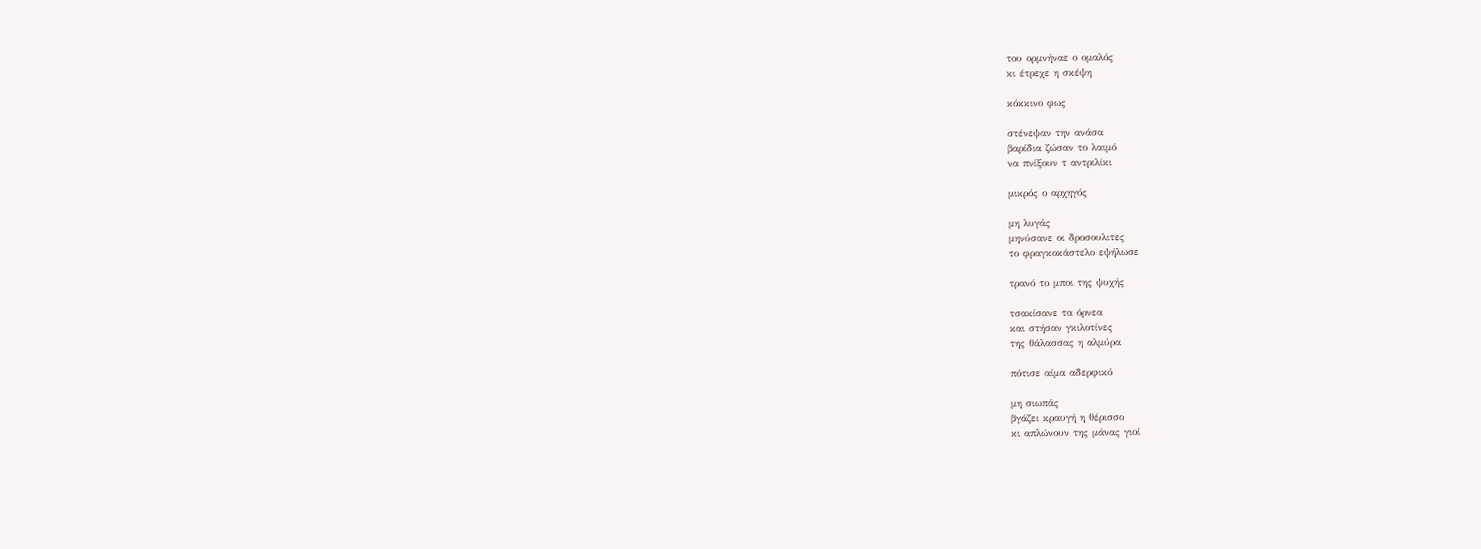του ορμνήναε ο ομαλός
κι έτρεχε η σκέψη

κόκκινο φως

στένεψαν την ανάσα
βαρίδια ζώσαν το λαιμό
να πνίξουν τ αντριλίκι

μικρός ο αρχηγός

μη λυγάς
μηνύσανε οι δροσουλιτες
το φραγκοκάστελο εψήλωσε

τρανό το μποι της ψυχής

τσακίσανε τα όρνεα
και στήσαν γκιλοτίνες
της θάλασσας η αλμύρα

πότισε αίμα αδερφικό

μη σιωπάς
βγάζει κραυγή η θέρισσο
κι απλώνουν της μάνας γιοί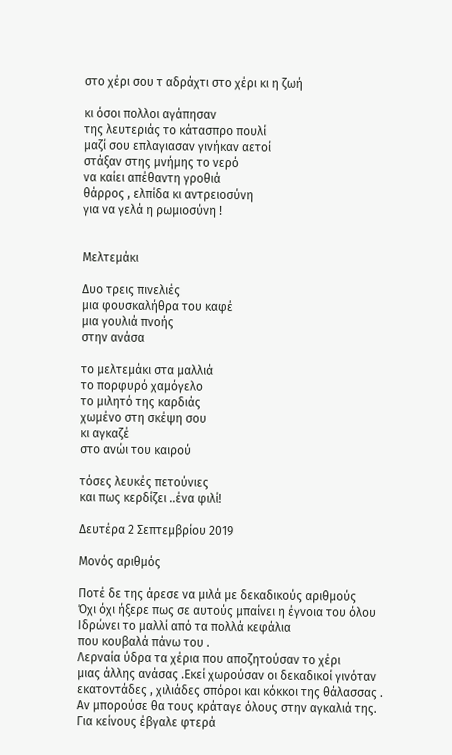στο χέρι σου τ αδράχτι στο χέρι κι η ζωή

κι όσοι πολλοι αγάπησαν
της λευτεριάς το κάτασπρο πουλί
μαζί σου επλαγιασαν γινήκαν αετοί
στάξαν στης μνήμης το νερό
να καίει απέθαντη γροθιά
θάρρος , ελπίδα κι αντρειοσύνη
για να γελά η ρωμιοσύνη !


Μελτεμάκι

Δυο τρεις πινελιές
μια φουσκαλήθρα του καφέ
μια γουλιά πνοής
στην ανάσα

το μελτεμάκι στα μαλλιά
το πορφυρό χαμόγελο
το μιλητό της καρδιάς
χωμένο στη σκέψη σου
κι αγκαζέ
στο ανώι του καιρού

τόσες λευκές πετούνιες
και πως κερδίζει ..ένα φιλί!

Δευτέρα 2 Σεπτεμβρίου 2019

Μονός αριθμός

Ποτέ δε της άρεσε να μιλά με δεκαδικούς αριθμούς
Όχι όχι ήξερε πως σε αυτούς μπαίνει η έγνοια του όλου
Ιδρώνει το μαλλί από τα πολλά κεφάλια
που κουβαλά πάνω του .
Λερναία ύδρα τα χέρια που αποζητούσαν το χέρι
μιας άλλης ανάσας .Εκεί χωρούσαν οι δεκαδικοί γινόταν
εκατοντάδες , χιλιάδες σπόροι και κόκκοι της θάλασσας .
Αν μπορούσε θα τους κράταγε όλους στην αγκαλιά της.
Για κείνους έβγαλε φτερά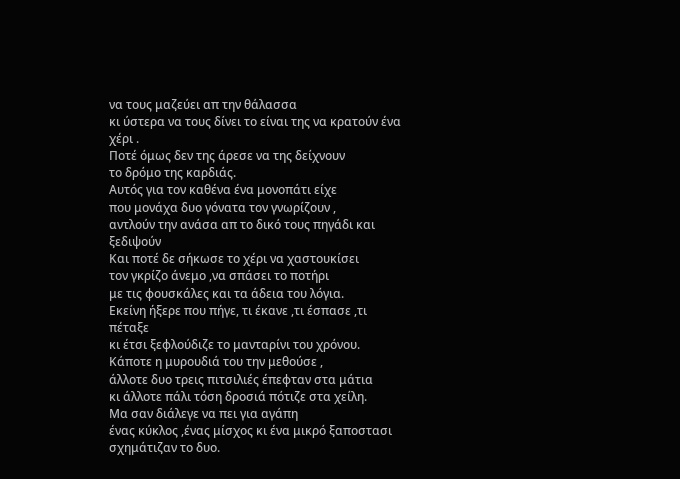να τους μαζεύει απ την θάλασσα
κι ύστερα να τους δίνει το είναι της να κρατούν ένα χέρι .
Ποτέ όμως δεν της άρεσε να της δείχνουν
το δρόμο της καρδιάς.
Αυτός για τον καθένα ένα μονοπάτι είχε
που μονάχα δυο γόνατα τον γνωρίζουν ,
αντλούν την ανάσα απ το δικό τους πηγάδι και ξεδιψούν
Και ποτέ δε σήκωσε το χέρι να χαστουκίσει
τον γκρίζο άνεμο ,να σπάσει το ποτήρι
με τις φουσκάλες και τα άδεια του λόγια.
Εκείνη ήξερε που πήγε, τι έκανε ,τι έσπασε ,τι πέταξε
κι έτσι ξεφλούδιζε το μανταρίνι του χρόνου.
Κάποτε η μυρουδιά του την μεθούσε ,
άλλοτε δυο τρεις πιτσιλιές έπεφταν στα μάτια
κι άλλοτε πάλι τόση δροσιά πότιζε στα χείλη.
Μα σαν διάλεγε να πει για αγάπη
ένας κύκλος ,ένας μίσχος κι ένα μικρό ξαποστασι
σχημάτιζαν το δυο.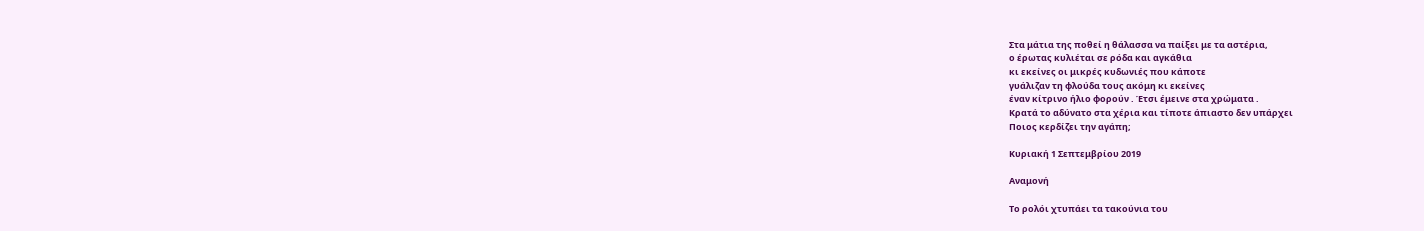Στα μάτια της ποθεί η θάλασσα να παίξει με τα αστέρια,
ο έρωτας κυλιέται σε ρόδα και αγκάθια
κι εκείνες οι μικρές κυδωνιές που κάποτε
γυάλιζαν τη φλούδα τους ακόμη κι εκείνες
έναν κίτρινο ήλιο φορούν . Έτσι έμεινε στα χρώματα .
Κρατά το αδύνατο στα χέρια και τίποτε άπιαστο δεν υπάρχει
Ποιος κερδίζει την αγάπη;

Κυριακή 1 Σεπτεμβρίου 2019

Αναμονή

Το ρολόι χτυπάει τα τακούνια του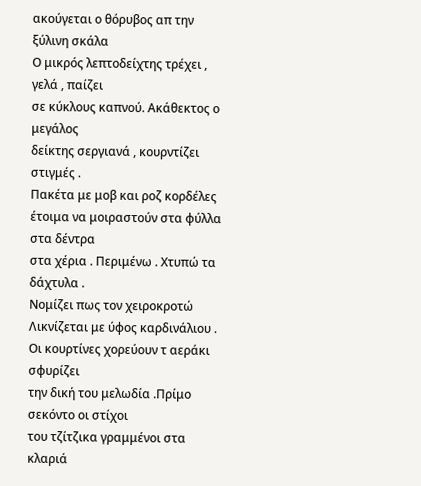ακούγεται ο θόρυβος απ την ξύλινη σκάλα
Ο μικρός λεπτοδείχτης τρέχει , γελά , παίζει
σε κύκλους καπνού. Ακάθεκτος ο μεγάλος
δείκτης σεργιανά , κουρντίζει στιγμές .
Πακέτα με μοβ και ροζ κορδέλες
έτοιμα να μοιραστούν στα φύλλα στα δέντρα
στα χέρια . Περιμένω . Χτυπώ τα δάχτυλα .
Νομίζει πως τον χειροκροτώ
Λικνίζεται με ύφος καρδινάλιου .
Οι κουρτίνες χορεύουν τ αεράκι σφυρίζει
την δική του μελωδία .Πρίμο σεκόντο οι στίχοι
του τζίτζικα γραμμένοι στα κλαριά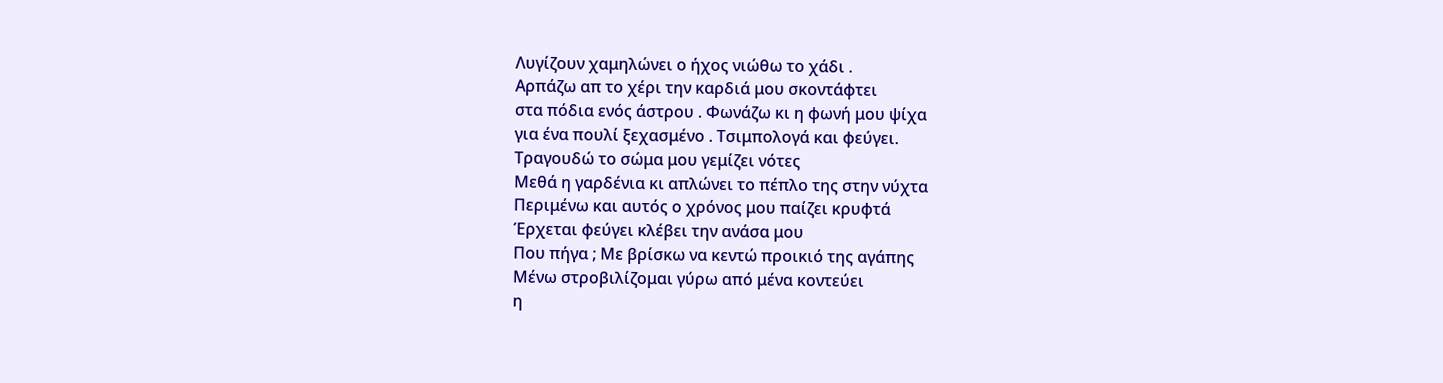Λυγίζουν χαμηλώνει ο ήχος νιώθω το χάδι .
Αρπάζω απ το χέρι την καρδιά μου σκοντάφτει
στα πόδια ενός άστρου . Φωνάζω κι η φωνή μου ψίχα
για ένα πουλί ξεχασμένο . Τσιμπολογά και φεύγει.
Τραγουδώ το σώμα μου γεμίζει νότες
Μεθά η γαρδένια κι απλώνει το πέπλο της στην νύχτα
Περιμένω και αυτός ο χρόνος μου παίζει κρυφτά
Έρχεται φεύγει κλέβει την ανάσα μου
Που πήγα ; Με βρίσκω να κεντώ προικιό της αγάπης
Μένω στροβιλίζομαι γύρω από μένα κοντεύει
η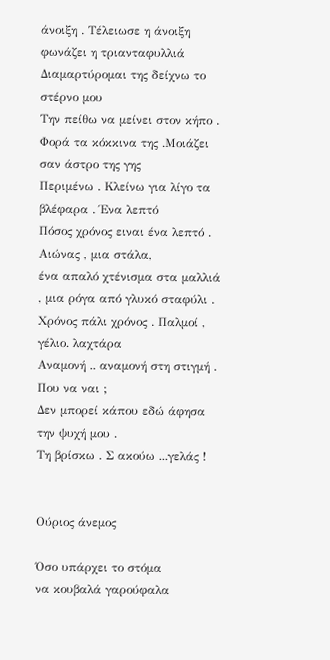άνοιξη . Τέλειωσε η άνοιξη φωνάζει η τριανταφυλλιά
Διαμαρτύρομαι της δείχνω το στέρνο μου
Την πείθω να μείνει στον κήπο .
Φορά τα κόκκινα της .Μοιάζει σαν άστρο της γης
Περιμένω . Κλείνω για λίγο τα βλέφαρα . Ένα λεπτό
Πόσος χρόνος ειναι ένα λεπτό . Αιώνας , μια στάλα,
ένα απαλό χτένισμα στα μαλλιά , μια ρόγα από γλυκό σταφύλι .
Χρόνος πάλι χρόνος . Παλμοί , γέλιο. λαχτάρα
Αναμονή .. αναμονή στη στιγμή . Που να ναι ;
Δεν μπορεί κάπου εδώ άφησα την ψυχή μου .
Τη βρίσκω . Σ ακούω ...γελάς !


Ούριος άνεμος

Όσο υπάρχει το στόμα
να κουβαλά γαρούφαλα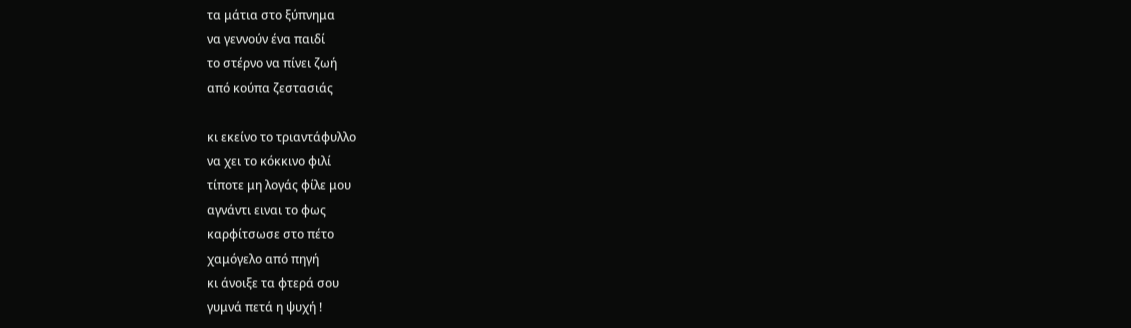τα μάτια στο ξύπνημα
να γεννούν ένα παιδί
το στέρνο να πίνει ζωή
από κούπα ζεστασιάς

κι εκείνο το τριαντάφυλλο
να χει το κόκκινο φιλί
τίποτε μη λογάς φίλε μου
αγνάντι ειναι το φως
καρφίτσωσε στο πέτο
χαμόγελο από πηγή
κι άνοιξε τα φτερά σου
γυμνά πετά η ψυχή !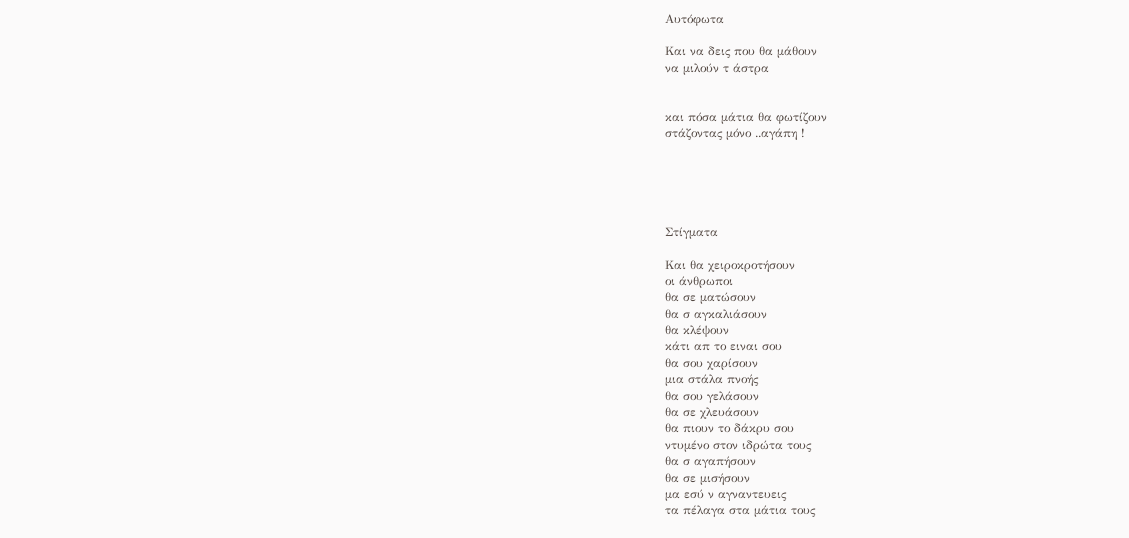Αυτόφωτα

Και να δεις που θα μάθουν
να μιλούν τ άστρα


και πόσα μάτια θα φωτίζουν
στάζοντας μόνο ..αγάπη !





Στίγματα

Και θα χειροκροτήσουν
οι άνθρωποι
θα σε ματώσουν
θα σ αγκαλιάσουν
θα κλέψουν
κάτι απ το ειναι σου
θα σου χαρίσουν
μια στάλα πνοής
θα σου γελάσουν
θα σε χλευάσουν
θα πιουν το δάκρυ σου
ντυμένο στον ιδρώτα τους
θα σ αγαπήσουν
θα σε μισήσουν
μα εσύ ν αγναντευεις
τα πέλαγα στα μάτια τους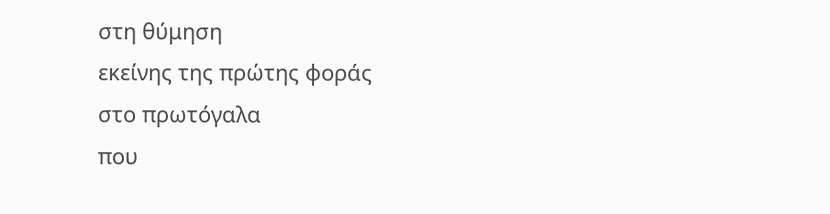στη θύμηση
εκείνης της πρώτης φοράς
στο πρωτόγαλα
που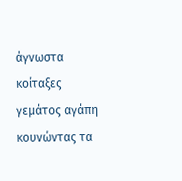άγνωστα
κοίταξες
γεμάτος αγάπη
κουνώντας τα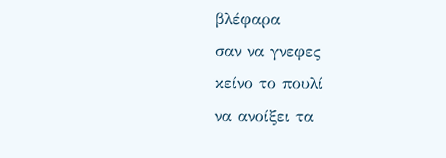βλέφαρα
σαν να γνεφες
κείνο το πουλί
να ανοίξει τα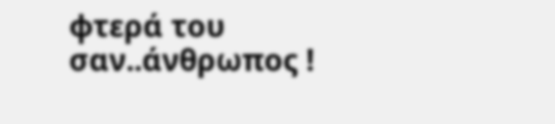φτερά του
σαν..άνθρωπος !